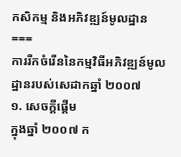កសិកម្ម និងអភិវឌ្ឍន៍មូលដ្ឋាន
===
ការរីកចំរើននៃកម្មវិធីអភិវឌ្ឍន៍មូលដ្ឋានរបស់សេដាកឆ្នាំ ២០០៧
១. សេចក្តីផ្តើម
ក្នុងឆ្នាំ ២០០៧ ក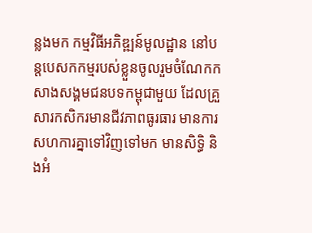ន្លងមក កម្មវិធីអភិឌ្ឍន៍មូលដ្ឋាន នៅបន្តបេសកកម្មរបស់ខ្លួនចូលរួមចំណែកកសាងសង្គមជនបទកម្ពុជាមួយ ដែលគ្រួសារកសិករមានជីវភាពធូរធារ មានការសហការគ្នាទៅវិញទៅមក មានសិទ្ធិ និងអំ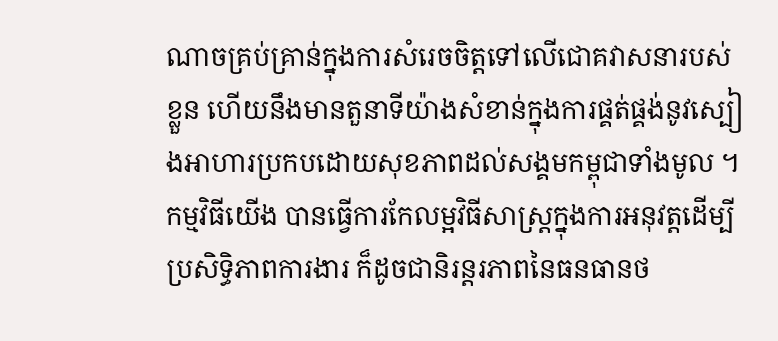ណាចគ្រប់គ្រាន់ក្នុងការសំរេចចិត្តទៅលើជោគវាសនារបស់ខ្លួន ហើយនឹងមានតួនាទីយ៉ាងសំខាន់ក្នុងការផ្គត់ផ្គង់នូវស្បៀងអាហារប្រកបដោយសុខភាពដល់សង្គមកម្ពុជាទាំងមូល ។ កម្មវិធីយើង បានធ្វើការកែលម្អវិធីសាស្ត្រក្នុងការអនុវត្តដើម្បីប្រសិទ្ធិភាពការងារ ក៏ដូចជានិរន្តរភាពនៃធនធានថ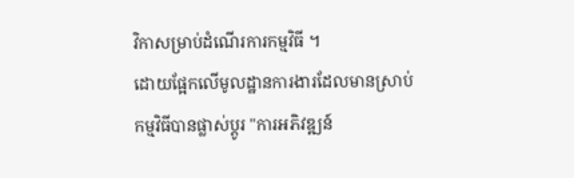វិកាសម្រាប់ដំណើរការកម្មវិធី ។
ដោយផ្អែកលើមូលដ្ឋានការងារដែលមានស្រាប់កម្មវិធីបានផ្លាស់ប្តូរ "ការអភិវឌ្ឍន៍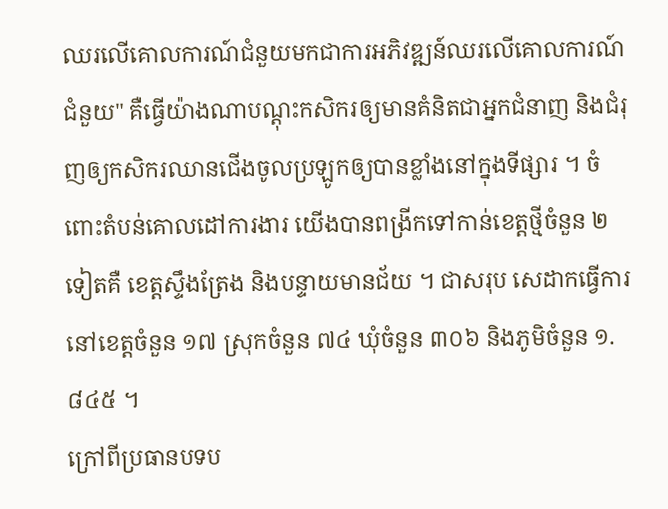ឈរលើគោលការណ៍ជំនួយមកជាការអភិវឌ្ឍន៍ឈរលើគោលការណ៍ជំនួយ" គឺធ្វើយ៉ាងណាបណ្តុះកសិករឲ្យមានគំនិតជាអ្នកជំនាញ និងជំរុញឲ្យកសិករឈានជើងចូលប្រឡូកឲ្យបានខ្លាំងនៅក្នុងទីផ្សារ ។ ចំពោះតំបន់គោលដៅការងារ យើងបានពង្រីកទៅកាន់ខេត្តថ្មីចំនួន ២ ទៀតគឺ ខេត្តស្ទឹងត្រែង និងបន្ទាយមានជ័យ ។ ជាសរុប សេដាកធ្វើការនៅខេត្តចំនួន ១៧ ស្រុកចំនួន ៧៤ ឃុំចំនួន ៣០៦ និងភូមិចំនួន ១.៨៤៥ ។
ក្រៅពីប្រធានបទប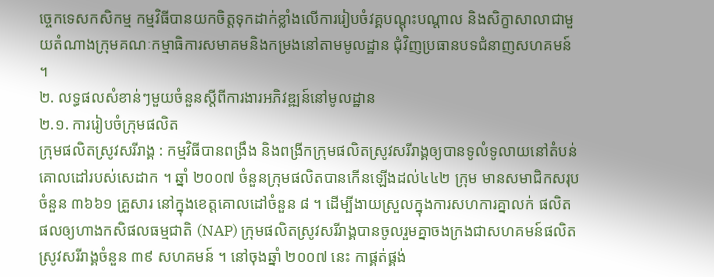ច្ចេកទេសកសិកម្ម កម្មវិធីបានយកចិត្តទុកដាក់ខ្លាំងលើការរៀបចំវគ្គបណ្តុះបណ្តាល និងសិក្ខាសាលាជាមួយតំណាងក្រុមគណៈកម្មាធិការសមាគមនិងកម្រងនៅតាមមូលដ្ឋាន ជុំវិញប្រធានបទជំនាញសហគមន៍ ។
២. លទ្ធផលសំខាន់ៗមួយចំនួនស្តីពីការងារអភិវឌ្ឍន៍នៅមូលដ្ឋាន
២.១. ការរៀបចំក្រុមផលិត
ក្រុមផលិតស្រូវសរីរាង្គ : កម្មវិធីបានពង្រឹង និងពង្រីកក្រុមផលិតស្រូវសរីរាង្គឲ្យបានទូលំទូលាយនៅតំបន់ គោលដៅរបស់សេដាក ។ ឆ្នាំ ២០០៧ ចំនួនក្រុមផលិតបានកើនឡើងដល់៤៤២ ក្រុម មានសមាជិកសរុបចំនួន ៣៦៦១ គ្រួសារ នៅក្នុងខេត្តគោលដៅចំនួន ៨ ។ ដើម្បីងាយស្រួលក្នុងការសហការគ្នាលក់ ផលិតផលឲ្យហាងកសិផលធម្មជាតិ (NAP) ក្រុមផលិតស្រូវសរីរាង្គបានចូលរួមគ្នាចងក្រងជាសហគមន៍ផលិតស្រូវសរីរាង្គចំនួន ៣៩ សហគមន៍ ។ នៅចុងឆ្នាំ ២០០៧ នេះ កាផ្គត់ផ្គង់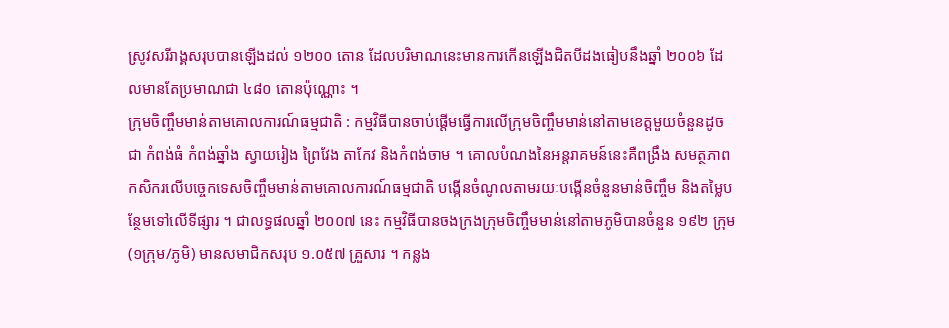ស្រូវសរីរាង្គសរុបបានឡើងដល់ ១២០០ តោន ដែលបរិមាណនេះមានការកើនឡើងជិតបីដងធៀបនឹងឆ្នាំ ២០០៦ ដែលមានតែប្រមាណជា ៤៨០ តោនប៉ុណ្ណោះ ។
ក្រុមចិញ្ចឹមមាន់តាមគោលការណ៍ធម្មជាតិ : កម្មវិធីបានចាប់ផ្តើមធ្វើការលើក្រុមចិញ្ចឹមមាន់នៅតាមខេត្តមួយចំនួនដូចជា កំពង់ធំ កំពង់ឆ្នាំង ស្វាយរៀង ព្រៃវែង តាកែវ និងកំពង់ចាម ។ គោលបំណងនៃអន្តរាគមន៍នេះគឺពង្រឹង សមត្ថភាពកសិករលើបច្ចេកទេសចិញ្ចឹមមាន់តាមគោលការណ៍ធម្មជាតិ បង្កើនចំណូលតាមរយៈបង្កើនចំនួនមាន់ចិញ្ចឹម និងតម្លៃបន្ថែមទៅលើទីផ្សារ ។ ជាលទ្ធផលឆ្នាំ ២០០៧ នេះ កម្មវិធីបានចងក្រងក្រុមចិញ្ចឹមមាន់នៅតាមភូមិបានចំនួន ១៩២ ក្រុម (១ក្រុម/ភូមិ) មានសមាជិកសរុប ១.០៥៧ គ្រួសារ ។ កន្លង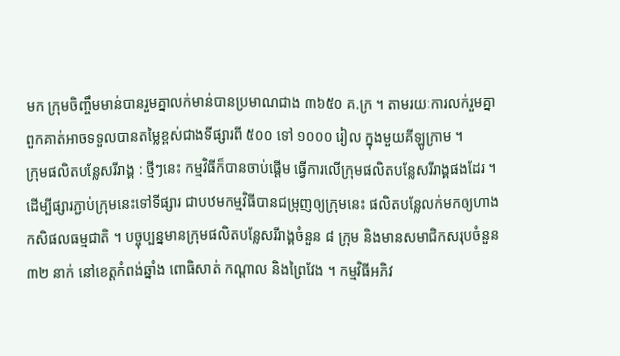មក ក្រុមចិញ្ចឹមមាន់បានរួមគ្នាលក់មាន់បានប្រមាណជាង ៣៦៥០ គ.ក្រ ។ តាមរយៈការលក់រួមគ្នា ពួកគាត់អាចទទួលបានតម្លៃខ្ពស់ជាងទីផ្សារពី ៥០០ ទៅ ១០០០ រៀល ក្នុងមួយគីឡូក្រាម ។
ក្រុមផលិតបន្លែសរីរាង្គ : ថ្មីៗនេះ កម្មវិធីក៏បានចាប់ផ្តើម ធ្វើការលើក្រុមផលិតបន្លែសរីរាង្គផងដែរ ។ ដើម្បីផ្សារភ្ជាប់ក្រុមនេះទៅទីផ្សារ ជាបឋមកម្មវិធីបានជម្រុញឲ្យក្រុមនេះ ផលិតបន្លែលក់មកឲ្យហាងកសិផលធម្មជាតិ ។ បច្ចុប្បន្នមានក្រុមផលិតបន្លែសរីរាង្គចំនួន ៨ ក្រុម និងមានសមាជិកសរុបចំនួន ៣២ នាក់ នៅខេត្តកំពង់ឆ្នាំង ពោធិសាត់ កណ្តាល និងព្រៃវែង ។ កម្មវិធីអភិវ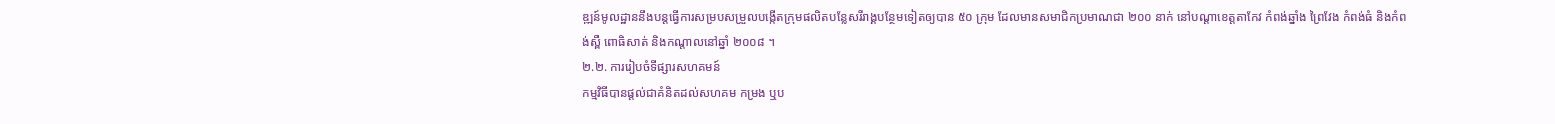ឌ្ឍន៍មូលដ្ឋាននឹងបន្តធ្វើការសម្របសម្រួលបង្កើតក្រុមផលិតបន្លែសរីរាង្គបន្ថែមទៀតឲ្យបាន ៥០ ក្រុម ដែលមានសមាជិកប្រមាណជា ២០០ នាក់ នៅបណ្តាខេត្តតាកែវ កំពង់ឆ្នាំង ព្រៃវែង កំពង់ធំ និងកំពង់ស្ពឺ ពោធិសាត់ និងកណ្តាលនៅឆ្នាំ ២០០៨ ។
២.២. ការរៀបចំទីផ្សារសហគមន៍
កម្មវិធីបានផ្តល់ជាគំនិតដល់សហគម កម្រង ឬប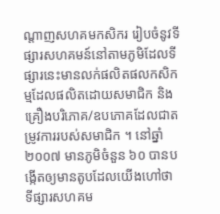ណ្តាញសហគមកសិករ រៀបចំនូវទីផ្សារសហគមន៍នៅតាមភូមិដែលទីផ្សារនេះមានលក់ផលិតផលកសិកម្មដែលផលិតដោយសមាជិក និងគ្រឿងបរិភោគ/ឧបភោគដែលជាតម្រូវការរបស់សមាជិក ។ នៅឆ្នាំ ២០០៧ មានភូមិចំនួន ៦០ បានបង្កើតឲ្យមានតូបដែលយើងហៅថា ទីផ្សារសហគម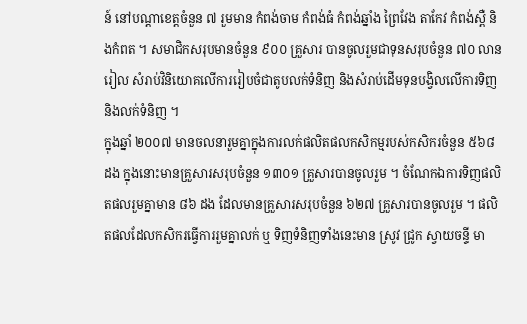ន៍ នៅបណ្តាខេត្តចំនួន ៧ រួមមាន កំពង់ចាម កំពង់ធំ កំពង់ឆ្នាំង ព្រៃវែង តាកែវ កំពង់ស្ពឺ និងកំពត ។ សមាជិកសរុបមានចំនួន ៩០០ គ្រួសារ បានចូលរួមជាទុនសរុបចំនួន ៧០ លានរៀល សំរាប់វិនិយោគលើការរៀបចំជាតូបលក់ទំនិញ និងសំរាប់ដើមទុនបង្វិលលើការទិញនិងលក់ទំនិញ ។
ក្នុងឆ្នាំ ២០០៧ មានចលនារួមគ្នាក្នុងការលក់ផលិតផលកសិកម្មរបស់កសិករចំនួន ៥៦៨ ដង ក្នុងនោះមានគ្រួសារសរុបចំនួន ១៣០១ គ្រួសារបានចូលរួម ។ ចំណែកឯការទិញផលិតផលរួមគ្នាមាន ៨៦ ដង ដែលមានគ្រួសារសរុបចំនួន ៦២៧ គ្រួសារបានចូលរួម ។ ផលិតផលដែលកសិករធ្វើការរួមគ្នាលក់ ឬ ទិញទំនិញទាំងនេះមាន ស្រូវ ជ្រូក ស្វាយចន្ទី មា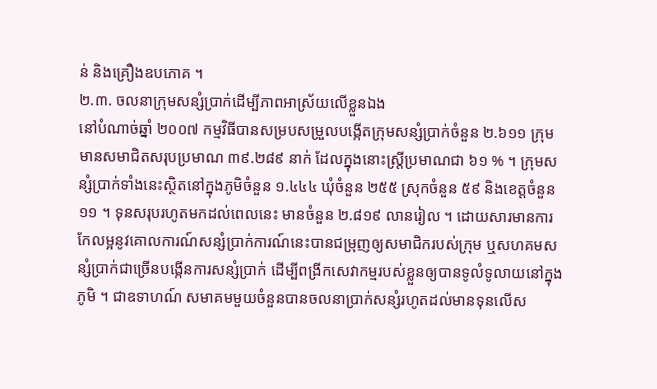ន់ និងគ្រឿងឧបភោគ ។
២.៣. ចលនាក្រុមសន្សំប្រាក់ដើម្បីភាពអាស្រ័យលើខ្លួនឯង
នៅបំណាច់ឆ្នាំ ២០០៧ កម្មវិធីបានសម្របសម្រួលបង្កើតក្រុមសន្សំប្រាក់ចំនួន ២.៦១១ ក្រុម មានសមាជិតសរុបប្រមាណ ៣៩.២៨៩ នាក់ ដែលក្នុងនោះស្ត្រីប្រមាណជា ៦១ % ។ ក្រុមសន្សំប្រាក់ទាំងនេះស្ថិតនៅក្នុងភូមិចំនួន ១.៤៤៤ ឃុំចំនួន ២៥៥ ស្រុកចំនួន ៥៩ និងខេត្តចំនួន ១១ ។ ទុនសរុបរហូតមកដល់ពេលនេះ មានចំនួន ២.៨១៩ លានរៀល ។ ដោយសារមានការកែលម្អនូវគោលការណ៍សន្សំប្រាក់ការណ៍នេះបានជម្រុញឲ្យសមាជិករបស់ក្រុម ឬសហគមសន្សំប្រាក់ជាច្រើនបង្កើនការសន្សំប្រាក់ ដើម្បីពង្រីកសេវាកម្មរបស់ខ្លួនឲ្យបានទូលំទូលាយនៅក្នុងភូមិ ។ ជាឧទាហណ៍ សមាគមមួយចំនួនបានចលនាប្រាក់សន្សំរហូតដល់មានទុនលើស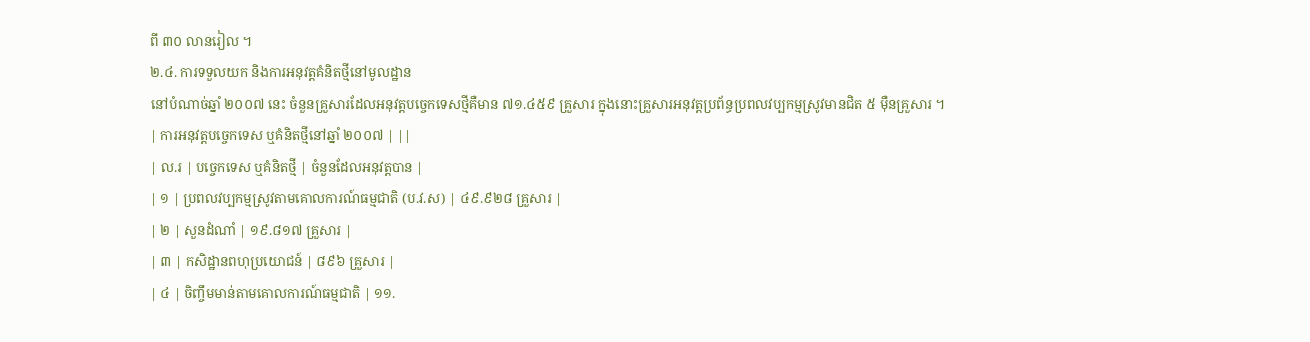ពី ៣០ លានរៀល ។
២.៤. ការទទួលយក និងការអនុវត្តគំនិតថ្មីនៅមូលដ្ឋាន
នៅបំណាច់ឆ្នាំ ២០០៧ នេះ ចំនួនគ្រួសារដែលអនុវត្តបច្ចេកទេសថ្មីគឺមាន ៧១.៤៥៩ គ្រួសារ ក្នុងនោះគ្រួសារអនុវត្តប្រព័ន្ធប្រពលវប្បកម្មស្រូវមានជិត ៥ ម៉ឺនគ្រួសារ ។
| ការអនុវត្តបច្ចេកទេស ឬគំនិតថ្មីនៅឆ្នាំ ២០០៧ | ||
| ល.រ | បច្ចេកទេស ឬគំនិតថ្មី | ចំនួនដែលអនុវត្តបាន |
| ១ | ប្រពលវប្បកម្មស្រូវតាមគោលការណ៍ធម្មជាតិ (ប.វ.ស) | ៤៩.៩២៨ គ្រួសារ |
| ២ | សួនដំណាំ | ១៩.៨១៧ គ្រួសារ |
| ៣ | កសិដ្ឋានពហុប្រយោជន៍ | ៨៩៦ គ្រួសារ |
| ៤ | ចិញ្ចឹមមាន់តាមគោលការណ៍ធម្មជាតិ | ១១.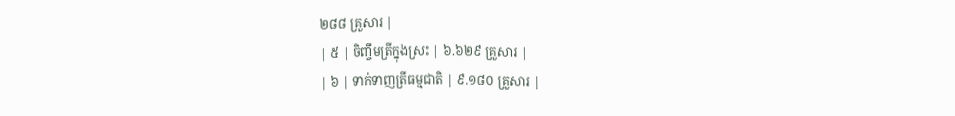២៨៨ គ្រួសារ |
| ៥ | ចិញ្ចឹមត្រីក្នុងស្រះ | ៦.៦២៩ គ្រួសារ |
| ៦ | ទាក់ទាញត្រីធម្មជាតិ | ៩.១៨០ គ្រួសារ |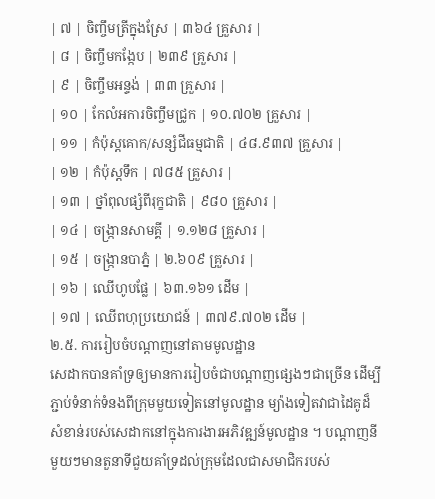| ៧ | ចិញ្ចឹមត្រីក្នុងស្រែ | ៣៦៤ គ្រួសារ |
| ៨ | ចិញ្ចឹមកង្កែប | ២៣៩ គ្រួសារ |
| ៩ | ចិញ្ចឹមអន្ទង់ | ៣៣ គ្រួសារ |
| ១០ | កែលំអការចិញ្ចឹមជ្រូក | ១០.៧០២ គ្រួសារ |
| ១១ | កំប៉ុស្តគោក/សន្សំជីធម្មជាតិ | ៤៨.៩៣៧ គ្រួសារ |
| ១២ | កំប៉ុស្តទឹក | ៧៨៥ គ្រួសារ |
| ១៣ | ថ្នាំពុលផ្សំពីរុក្ខជាតិ | ៩៨០ គ្រួសារ |
| ១៤ | ចង្ក្រានសាមគ្គី | ១.១២៨ គ្រួសារ |
| ១៥ | ចង្ក្រានបាភ្នំ | ២.៦០៩ គ្រួសារ |
| ១៦ | ឈើហូបផ្លែ | ៦៣.១៦១ ដើម |
| ១៧ | ឈើពហុប្រយោជន៍ | ៣៧៩.៧០២ ដើម |
២.៥. ការរៀបចំបណ្តាញនៅតាមមូលដ្ឋាន
សេដាកបានគាំទ្រឲ្យមានការរៀបចំជាបណ្តាញផ្សេងៗជាច្រើន ដើម្បីភ្ជាប់ទំនាក់ទំនងពីក្រុមមួយទៀតនៅមូលដ្ឋាន ម្យ៉ាងទៀតវាជាដៃគូដ៏សំខាន់របស់សេដាកនៅក្នុងការងារអភិវឌ្ឍន៍មូលដ្ឋាន ។ បណ្តាញនីមួយៗមានតួនាទីជួយគាំទ្រដល់ក្រុមដែលជាសមាជិករបស់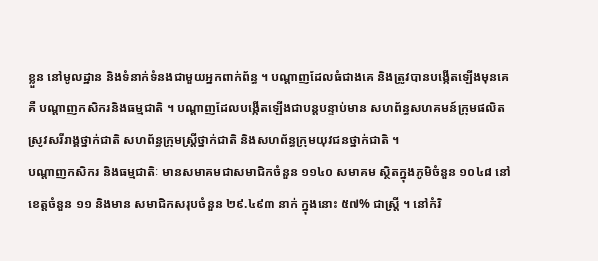ខ្លួន នៅមូលដ្ឋាន និងទំនាក់ទំនងជាមួយអ្នកពាក់ព័ន្ធ ។ បណ្តាញដែលធំជាងគេ និងត្រូវបានបង្កើតឡើងមុនគេគឺ បណ្តាញកសិករនិងធម្មជាតិ ។ បណ្តាញដែលបង្កើតឡើងជាបន្តបន្ទាប់មាន សហព័ន្ធសហគមន៍ក្រុមផលិតស្រូវសរីរាង្គថ្នាក់ជាតិ សហព័ន្ធក្រុមស្ត្រីថ្នាក់ជាតិ និងសហព័ន្ធក្រុមយុវជនថ្នាក់ជាតិ ។
បណ្តាញកសិករ និងធម្មជាតិៈ មានសមាគមជាសមាជិកចំនួន ១១៤០ សមាគម ស្ថិតក្នុងភូមិចំនួន ១០៤៨ នៅខេត្តចំនួន ១១ និងមាន សមាជិកសរុបចំនួន ២៩.៤៩៣ នាក់ ក្នុងនោះ ៥៧% ជាស្ត្រី ។ នៅកំរិ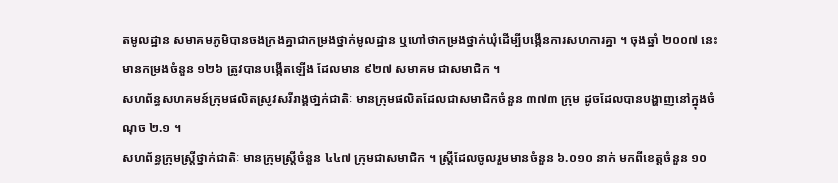តមូលដ្ឋាន សមាគមភូមិបានចងក្រងគ្នាជាកម្រងថ្នាក់មូលដ្ឋាន ឬហៅថាកម្រងថ្នាក់ឃុំដើម្បីបង្កើនការសហការគ្នា ។ ចុងឆ្នាំ ២០០៧ នេះមានកម្រងចំនួន ១២៦ ត្រូវបានបង្កើតឡើង ដែលមាន ៩២៧ សមាគម ជាសមាជិក ។
សហព័ន្ធសហគមន៍ក្រុមផលិតស្រូវសរីរាង្គថា្នក់ជាតិៈ មានក្រុមផលិតដែលជាសមាជិកចំនួន ៣៧៣ ក្រុម ដូចដែលបានបង្ហាញនៅក្នុងចំណុច ២.១ ។
សហព័ន្ធក្រុមស្ត្រីថ្នាក់ជាតិៈ មានក្រុមស្ត្រីចំនួន ៤៤៧ ក្រុមជាសមាជិក ។ ស្ត្រីដែលចូលរួមមានចំនួន ៦.០១០ នាក់ មកពីខេត្តចំនួន ១០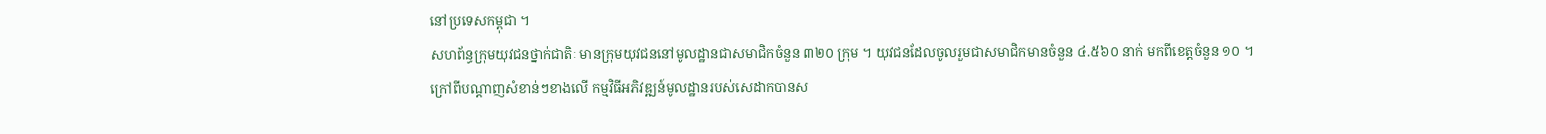នៅប្រទេសកម្ពុជា ។
សហព័ន្ធក្រុមយុវជនថ្នាក់ជាតិៈ មានក្រុមយុវជននៅមូលដ្ឋានជាសមាជិកចំនួន ៣២០ ក្រុម ។ យុវជនដែលចូលរួមជាសមាជិកមានចំនួន ៤.៥៦០ នាក់ មកពីខេត្តចំនួន ១០ ។
ក្រៅពីបណ្តាញសំខាន់ៗខាងលើ កម្មវិធីអភិវឌ្ឍន៍មូលដ្ឋានរបស់សេដាកបានស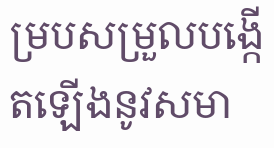ម្របសម្រួលបង្កើតឡើងនូវសមា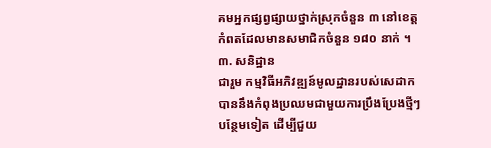គមអ្នកផ្សព្វផ្សាយថ្នាក់ស្រុកចំនួន ៣ នៅខេត្តកំពតដែលមានសមាជិកចំនួន ១៨០ នាក់ ។
៣. សនិដ្ឋាន
ជារួម កម្មវិធីអភិវឌ្ឍន៍មូលដ្ឋានរបស់សេដាកបាននឹងកំពុងប្រឈមជាមួយការប្រឹងប្រែងថ្មីៗបន្ថែមទៀត ដើម្បីជួយ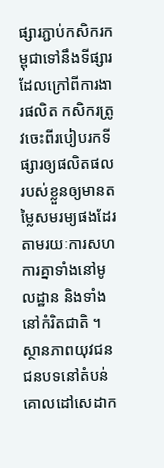ផ្សារភ្ជាប់កសិករកម្ពុជាទៅនឹងទីផ្សារ ដែលក្រៅពីការងារផលិត កសិករត្រូវចេះពីរបៀបរកទីផ្សារឲ្យផលិតផលរបស់ខ្លួនឲ្យមានតម្លៃសមរម្យផងដែរ តាមរយៈការសហការគ្នាទាំងនៅមូលដ្ឋាន និងទាំងនៅកំរិតជាតិ ។
ស្ថានភាពយុវជនជនបទនៅតំបន់គោលដៅសេដាក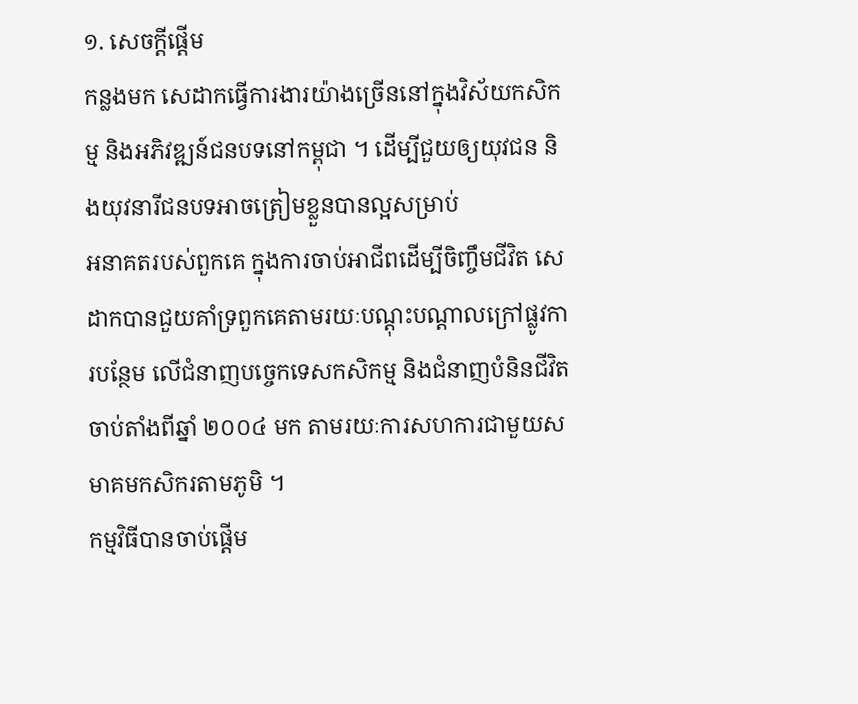១. សេចក្តីផ្តើម
កន្លងមក សេដាកធ្វើការងារយ៉ាងច្រើននៅក្នុងវិស័យកសិកម្ម និងអភិវឌ្ឍន៍ជនបទនៅកម្ពុជា ។ ដើម្បីជួយឲ្យយុវជន និងយុវនារីជនបទអាចត្រៀមខ្លួនបានល្អសម្រាប់
អនាគតរបស់ពួកគេ ក្នុងការចាប់អាជីពដើម្បីចិញ្ចឹមជីវិត សេដាកបានជួយគាំទ្រពួកគេតាមរយៈបណ្តុះបណ្តាលក្រៅផ្លូវការបន្ថែម លើជំនាញបច្ចេកទេសកសិកម្ម និងជំនាញបំនិនជីវិត ចាប់តាំងពីឆ្នាំ ២០០៤ មក តាមរយៈការសហការជាមួយសមាគមកសិករតាមភូមិ ។
កម្មវិធីបានចាប់ផ្តើម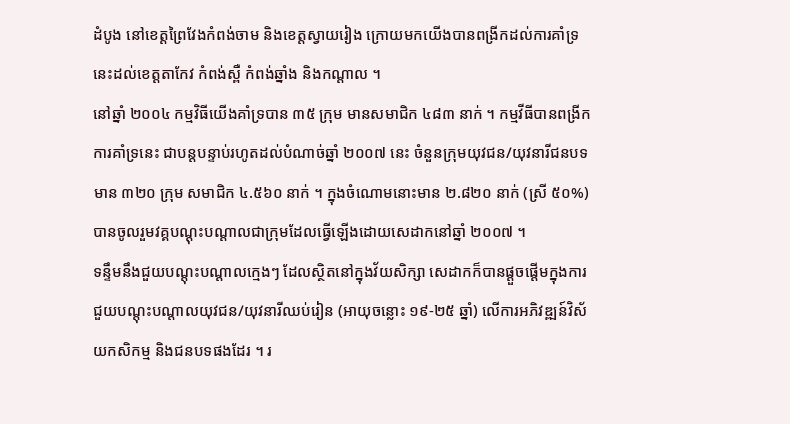ដំបូង នៅខេត្តព្រៃវែងកំពង់ចាម និងខេត្តស្វាយរៀង ក្រោយមកយើងបានពង្រីកដល់ការគាំទ្រនេះដល់ខេត្តតាកែវ កំពង់ស្ពឺ កំពង់ឆ្នាំង និងកណ្តាល ។
នៅឆ្នាំ ២០០៤ កម្មវិធីយើងគាំទ្របាន ៣៥ ក្រុម មានសមាជិក ៤៨៣ នាក់ ។ កម្មវីធីបានពង្រីកការគាំទ្រនេះ ជាបន្តបន្ទាប់រហូតដល់បំណាច់ឆ្នាំ ២០០៧ នេះ ចំនួនក្រុមយុវជន/យុវនារីជនបទមាន ៣២០ ក្រុម សមាជិក ៤.៥៦០ នាក់ ។ ក្នុងចំណោមនោះមាន ២.៨២០ នាក់ (ស្រី ៥០%) បានចូលរួមវគ្គបណ្តុះបណ្តាលជាក្រុមដែលធ្វើឡើងដោយសេដាកនៅឆ្នាំ ២០០៧ ។
ទន្ទឹមនឹងជួយបណ្តុះបណ្តាលក្មេងៗ ដែលស្ថិតនៅក្នុងវ័យសិក្សា សេដាកក៏បានផ្តួចផ្តើមក្នុងការជួយបណ្តុះបណ្តាលយុវជន/យុវនារីឈប់រៀន (អាយុចន្លោះ ១៩-២៥ ឆ្នាំ) លើការអភិវឌ្ឍន៍វិស័យកសិកម្ម និងជនបទផងដែរ ។ រ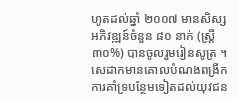ហូតដល់ឆ្នាំ ២០០៧ មានសិស្សអភិវឌ្ឍន៍ចំនួន ៨០ នាក់ (ស្ត្រី ៣០%) បានចូលរួមរៀនសូត្រ ។ សេដាកមានគោលបំណងពង្រីកការគាំទ្របន្ថែមទៀតដល់យុវជន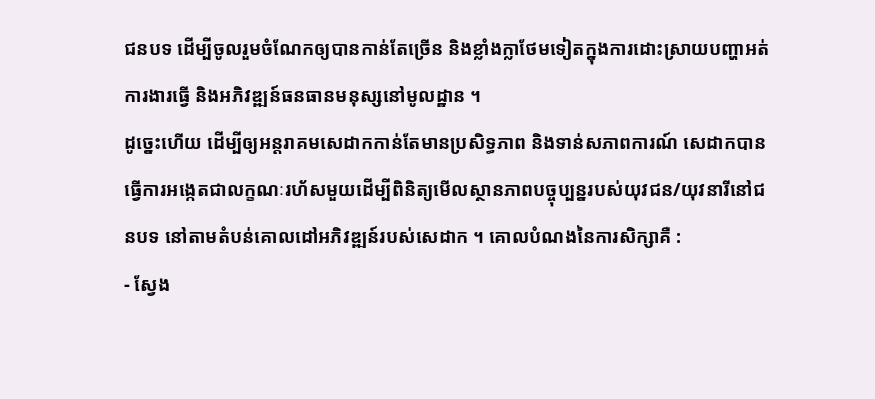ជនបទ ដើម្បីចូលរួមចំណែកឲ្យបានកាន់តែច្រើន និងខ្លាំងក្លាថែមទៀតក្នុងការដោះស្រាយបញ្ហាអត់ការងារធ្វើ និងអភិវឌ្ឍន៍ធនធានមនុស្សនៅមូលដ្ឋាន ។
ដូច្នេះហើយ ដើម្បីឲ្យអន្តរាគមសេដាកកាន់តែមានប្រសិទ្ធភាព និងទាន់សភាពការណ៍ សេដាកបានធ្វើការអង្កេតជាលក្ខណៈរហ័សមួយដើម្បីពិនិត្យមើលស្ថានភាពបច្ចុប្បន្នរបស់យុវជន/យុវនារីនៅជនបទ នៅតាមតំបន់គោលដៅអភិវឌ្ឍន៍របស់សេដាក ។ គោលបំណងនៃការសិក្សាគឺ :
- ស្វែង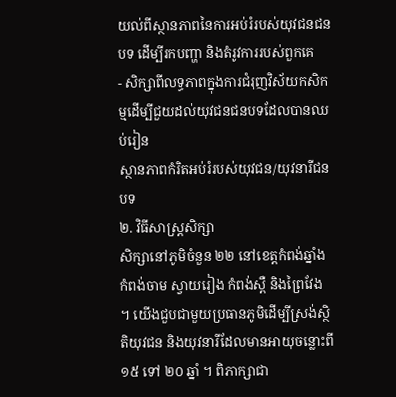យល់ពីស្ថានភាពនៃការអប់រំរបស់យុវជនជនបទ ដើម្បីរកបញ្ហា និងតំរូវការរបស់ពួកគេ
- សិក្សាពីលទ្ធភាពក្នុងការជំរុញវិស័យកសិកម្មដើម្បីជួយដល់យុវជនជនបទដែលបានឈប់រៀន
ស្ថានភាពកំរិតអប់រំរបស់យុវជន/យុវនារីជនបទ
២. វិធីសាស្ត្រសិក្សា
សិក្សានៅភូមិចំនួន ២២ នៅខេត្តកំពង់ឆ្នាំង កំពង់ចាម ស្វាយរៀង កំពង់ស្ពឺ និងព្រៃវែង ។ យើងជួបជាមួយប្រធានភូមិដើម្បីស្រង់ស្ថិតិយុវជន និងយុវនារីដែលមានអាយុចន្លោះពី ១៥ ទៅ ២០ ឆ្នាំ ។ ពិភាក្សាជា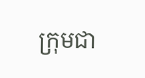ក្រុមជា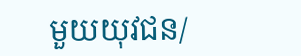មួយយុវជន/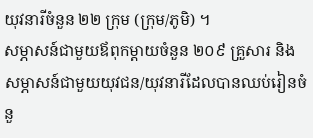យុវនារីចំនួន ២២ ក្រុម (ក្រុម/ភូមិ) ។
សម្ភាសន៍ជាមួយឪពុកម្តាយចំនួន ២០៩ គ្រួសារ និងសម្ភាសន៍ជាមួយយុវជន/យុវនារីដែលបានឈប់រៀនចំនួ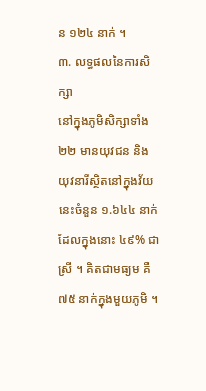ន ១២៤ នាក់ ។
៣. លទ្ធផលនៃការសិក្សា
នៅក្នុងភូមិសិក្សាទាំង ២២ មានយុវជន និង យុវនារីស្ថិតនៅក្នុងវ័យនេះចំនួន ១.៦៤៤ នាក់ ដែលក្នុងនោះ ៤៩% ជាស្រី ។ គិតជាមធ្យម គឺ ៧៥ នាក់ក្នុងមួយភូមិ ។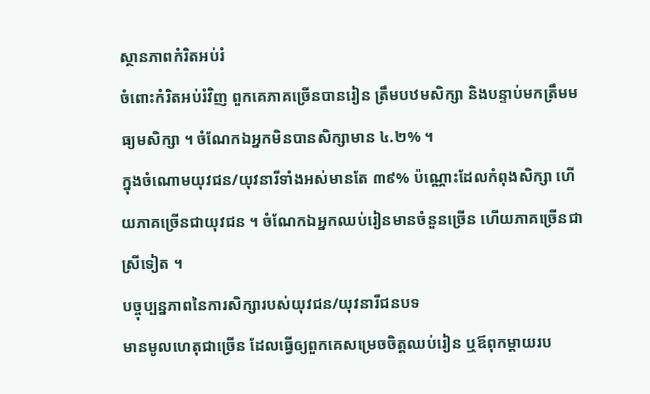ស្ថានភាពកំរិតអប់រំ
ចំពោះកំរិតអប់រំវិញ ពួកគេភាគច្រើនបានរៀន ត្រឹមបឋមសិក្សា និងបន្ទាប់មកត្រឹមមធ្យមសិក្សា ។ ចំណែកឯអ្នកមិនបានសិក្សាមាន ៤.២% ។
ក្នុងចំណោមយុវជន/យុវនារីទាំងអស់មានតែ ៣៩% ប៉ណ្ណោះដែលកំពុងសិក្សា ហើយភាគច្រើនជាយុវជន ។ ចំណែកឯអ្នកឈប់រៀនមានចំនួនច្រើន ហើយភាគច្រើនជាស្រីទៀត ។
បច្ចុប្បន្នភាពនៃការសិក្សារបស់យុវជន/យុវនារីជនបទ
មានមូលហេតុជាច្រើន ដែលធ្វើឲ្យពួកគេសម្រេចចិត្តឈប់រៀន ឬឪពុកម្តាយរប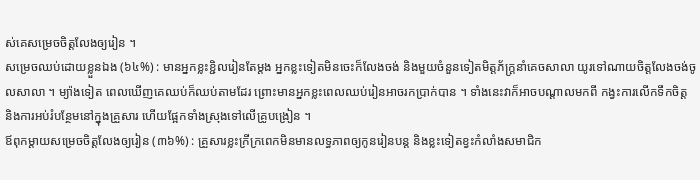ស់គេសម្រេចចិត្តលែងឲ្យរៀន ។
សម្រេចឈប់ដោយខ្លួនឯង (៦៤%) : មានអ្នកខ្លះខ្ជិលរៀនតែម្តង អ្នកខ្លះទៀតមិនចេះក៏លែងចង់ និងមួយចំនួនទៀតមិត្តភ័ក្ត្រនាំគេចសាលា យូរទៅណាយចិត្តលែងចង់ចូលសាលា ។ ម្យ៉ាងទៀត ពេលឃើញគេឈប់ក៏ឈប់តាមដែរ ព្រោះមានអ្នកខ្លះពេលឈប់រៀនអាចរកប្រាក់បាន ។ ទាំងនេះវាក៏អាចបណ្តាលមកពី កង្វះការលើកទឹកចិត្ត និងការអប់រំបន្ថែមនៅក្នុងគ្រួសារ ហើយផ្អែកទាំងស្រុងទៅលើគ្រូបង្រៀន ។
ឪពុកម្តាយសម្រេចចិត្តលែងឲ្យរៀន (៣៦%) : គ្រួសារខ្លះក្រីក្រពេកមិនមានលទ្ធភាពឲ្យកូនរៀនបន្ត និងខ្លះទៀតខ្វះកំលាំងសមាជិក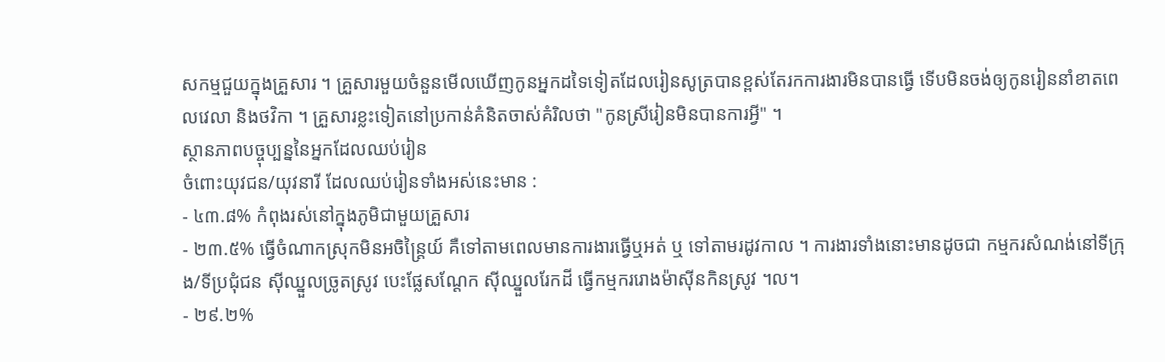សកម្មជួយក្នុងគ្រួសារ ។ គ្រួសារមួយចំនួនមើលឃើញកូនអ្នកដទៃទៀតដែលរៀនសូត្របានខ្ពស់តែរកការងារមិនបានធ្វើ ទើបមិនចង់ឲ្យកូនរៀននាំខាតពេលវេលា និងថវិកា ។ គ្រួសារខ្លះទៀតនៅប្រកាន់គំនិតចាស់គំរិលថា "កូនស្រីរៀនមិនបានការអ្វី" ។
ស្ថានភាពបច្ចុប្បន្ននៃអ្នកដែលឈប់រៀន
ចំពោះយុវជន/យុវនារី ដែលឈប់រៀនទាំងអស់នេះមាន :
- ៤៣.៨% កំពុងរស់នៅក្នុងភូមិជាមួយគ្រួសារ
- ២៣.៥% ធ្វើចំណាកស្រុកមិនអចិន្ត្រៃយ៍ គឺទៅតាមពេលមានការងារធ្វើឬអត់ ឬ ទៅតាមរដូវកាល ។ ការងារទាំងនោះមានដូចជា កម្មករសំណង់នៅទីក្រុង/ទីប្រជុំជន ស៊ីឈ្នួលច្រូតស្រូវ បេះផ្លែសណ្តែក ស៊ីឈ្នួលរែកដី ធ្វើកម្មកររោងម៉ាស៊ីនកិនស្រូវ ។ល។
- ២៩.២%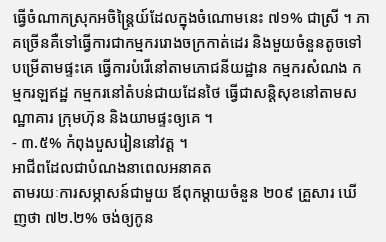ធ្វើចំណាកស្រុកអចិន្ត្រៃយ៍ដែលក្នុងចំណោមនេះ ៧១% ជាស្រី ។ ភាគច្រើនគឺទៅធ្វើការជាកម្មកររោងចក្រកាត់ដេរ និងមួយចំនួនតូចទៅបម្រើតាមផ្ទះគេ ធ្វើការបំរើនៅតាមភោជនីយដ្ឋាន កម្មករសំណង កម្មករឡឥដ្ឋ កម្មករនៅតំបន់ជាយដែនថៃ ធ្វើជាសន្តិសុខនៅតាមសណ្ឋាគារ ក្រុមហ៊ុន និងយាមផ្ទះឲ្យគេ ។
- ៣.៥% កំពុងបួសរៀននៅវត្ត ។
អាជីពដែលជាបំណងនាពេលអនាគត
តាមរយៈការសម្ភាសន៍ជាមួយ ឪពុកម្តាយចំនួន ២០៩ គ្រួសារ ឃើញថា ៧២.២% ចង់ឲ្យកូន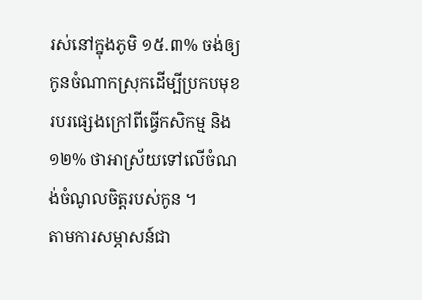រស់នៅក្នុងភូមិ ១៥.៣% ចង់ឲ្យកូនចំណាកស្រុកដើម្បីប្រកបមុខរបរផ្សេងក្រៅពីធ្វើកសិកម្ម និង ១២% ថាអាស្រ័យទៅលើចំណង់ចំណូលចិត្តរបស់កូន ។
តាមការសម្ភាសន៍ជា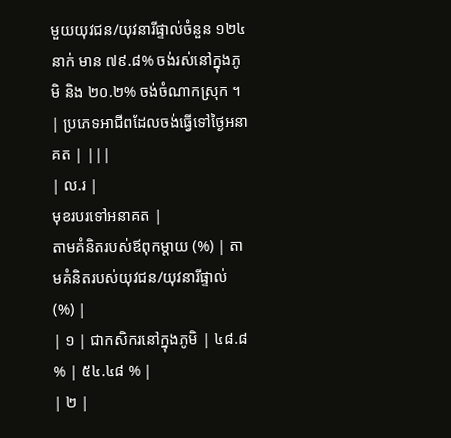មួយយុវជន/យុវនារីផ្ទាល់ចំនួន ១២៤ នាក់ មាន ៧៩.៨% ចង់រស់នៅក្នុងភូមិ និង ២០.២% ចង់ចំណាកស្រុក ។
| ប្រភេទអាជីពដែលចង់ធ្វើទៅថ្ងៃអនាគត | |||
| ល.រ |
មុខរបរទៅអនាគត |
តាមគំនិតរបស់ឪពុកម្តាយ (%) | តាមគំនិតរបស់យុវជន/យុវនារីផ្ទាល់ (%) |
| ១ | ជាកសិករនៅក្នុងភូមិ | ៤៨.៨ % | ៥៤.៤៨ % |
| ២ |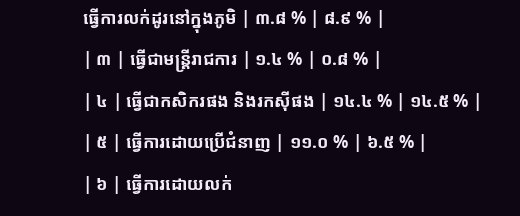ធ្វើការលក់ដូរនៅក្នុងភូមិ | ៣.៨ % | ៨.៩ % |
| ៣ | ធ្វើជាមន្ត្រីរាជការ | ១.៤ % | ០.៨ % |
| ៤ | ធ្វើជាកសិករផង និងរកស៊ីផង | ១៤.៤ % | ១៤.៥ % |
| ៥ | ធ្វើការដោយប្រើជំនាញ | ១១.០ % | ៦.៥ % |
| ៦ | ធ្វើការដោយលក់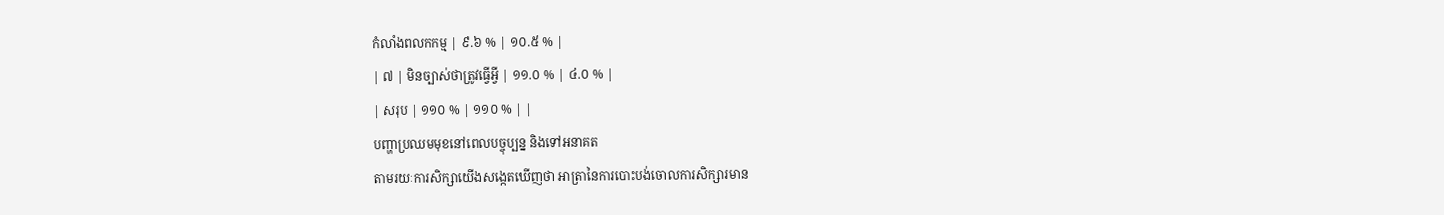កំលាំងពលកកម្ម | ៩.៦ % | ១០.៥ % |
| ៧ | មិនច្បាស់ថាត្រូវធ្វើអ្វី | ១១.០ % | ៤.០ % |
| សរុប | ១១០ % | ១១០ % | |
បញ្ហាប្រឈមមុខនៅពេលបច្ចុប្បន្ន និងទៅអនាគត
តាមរយៈការសិក្សាយើងសង្កេតឃើញថា អាត្រានៃការបោះបង់ចោលការសិក្សារមាន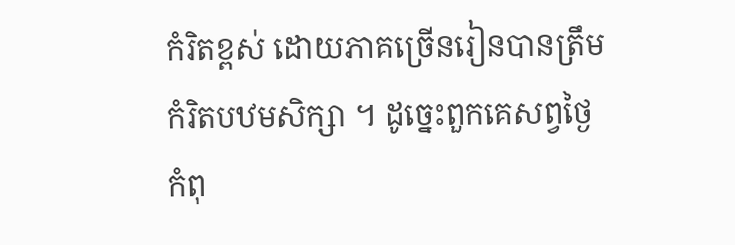កំរិតខ្ពស់ ដោយភាគច្រើនរៀនបានត្រឹមកំរិតបឋមសិក្សា ។ ដូច្នេះពួកគេសព្វថ្ងៃកំពុ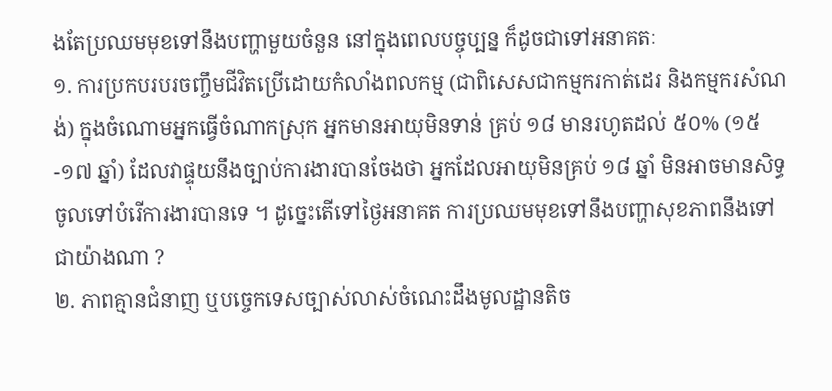ងតែប្រឈមមុខទៅនឹងបញ្ហាមួយចំនួន នៅក្នុងពេលបច្ចុប្បន្ន ក៏ដូចជាទៅអនាគតៈ
១. ការប្រកបរបរចញ្ចឹមជីវិតប្រើដោយកំលាំងពលកម្ម (ជាពិសេសជាកម្មករកាត់ដេរ និងកម្មករសំណង់) ក្នុងចំណោមអ្នកធ្វើចំណាកស្រុក អ្នកមានអាយុមិនទាន់ គ្រប់ ១៨ មានរហូតដល់ ៥០% (១៥-១៧ ឆ្នាំ) ដែលវាផ្ទុយនឹងច្បាប់ការងារបានចែងថា អ្នកដែលអាយុមិនគ្រប់ ១៨ ឆ្នាំ មិនអាចមានសិទ្ធចូលទៅបំរើការងារបានទេ ។ ដូច្នេះតើទៅថ្ងៃអនាគត ការប្រឈមមុខទៅនឹងបញ្ហាសុខភាពនឹងទៅជាយ៉ាងណា ?
២. ភាពគ្មានជំនាញ ឬបច្ចេកទេសច្បាស់លាស់ចំណេះដឹងមូលដ្ឋានតិច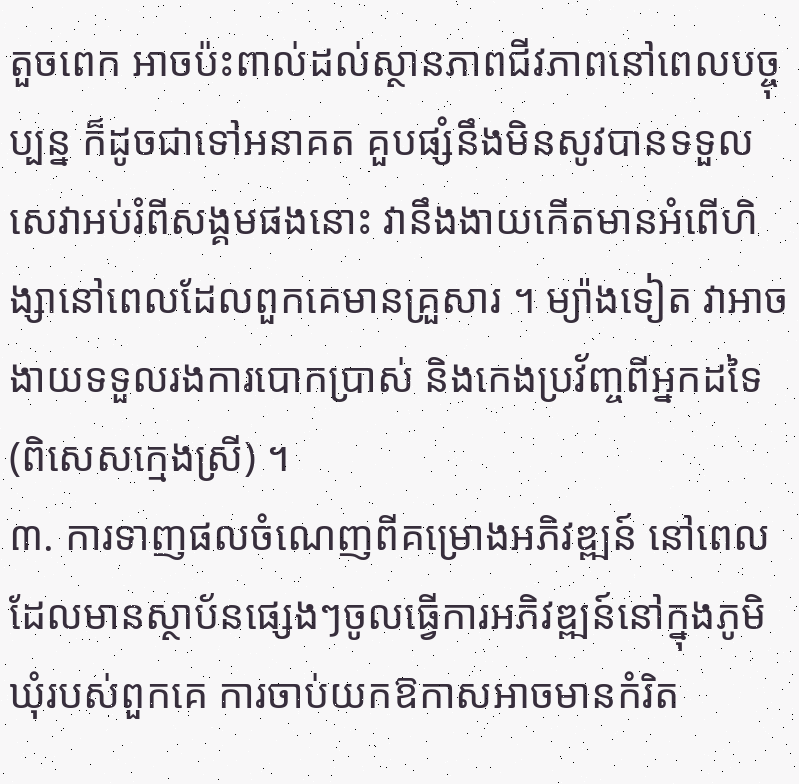តួចពេក អាចប៉ះពាល់ដល់ស្ថានភាពជីវភាពនៅពេលបច្ចុប្បន្ន ក៏ដូចជាទៅអនាគត គួបផ្សំនឹងមិនសូវបានទទួលសេវាអប់រំពីសង្គមផងនោះ វានឹងងាយកើតមានអំពើហិង្សានៅពេលដែលពួកគេមានគ្រួសារ ។ ម្យ៉ាងទៀត វាអាចងាយទទួលរងការបោកប្រាស់ និងកេងប្រវ័ញ្ចពីអ្នកដទៃ (ពិសេសក្មេងស្រី) ។
៣. ការទាញផលចំណេញពីគម្រោងអភិវឌ្ឍន៍ នៅពេលដែលមានស្ថាប័នផ្សេងៗចូលធ្វើការអភិវឌ្ឍន៍នៅក្នុងភូមិឃុំរបស់ពួកគេ ការចាប់យកឱកាសអាចមានកំរិត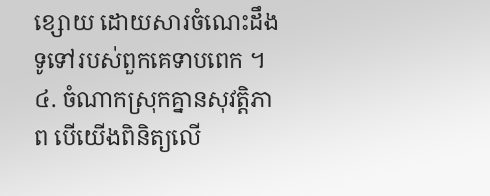ខ្សោយ ដោយសារចំណេះដឹងទូទៅរបស់ពួកគេទាបពេក ។
៤. ចំណាកស្រុកគ្នានសុវត្តិភាព បើយើងពិនិត្យលើ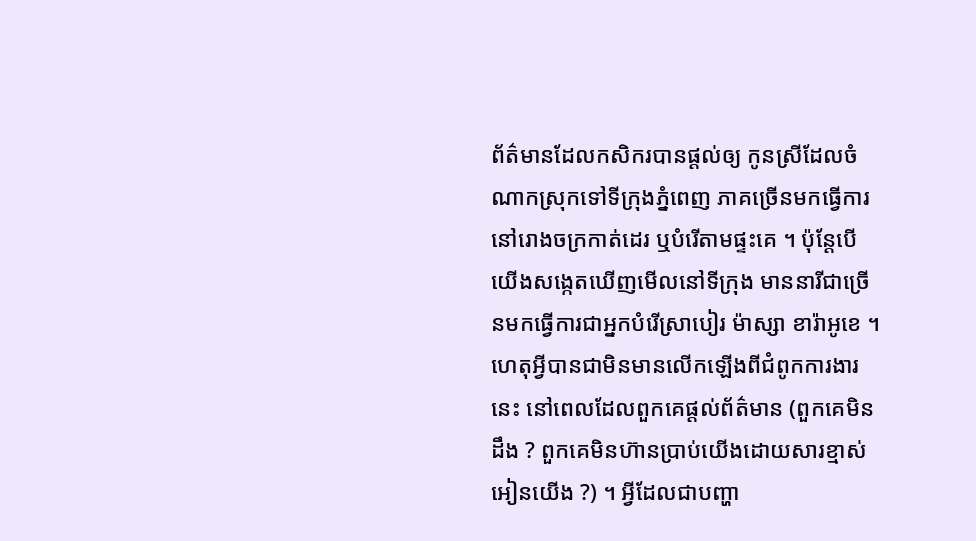ព័ត៌មានដែលកសិករបានផ្តល់ឲ្យ កូនស្រីដែលចំណាកស្រុកទៅទីក្រុងភ្នំពេញ ភាគច្រើនមកធ្វើការនៅរោងចក្រកាត់ដេរ ឬបំរើតាមផ្ទះគេ ។ ប៉ុន្តែបើយើងសង្កេតឃើញមើលនៅទីក្រុង មាននារីជាច្រើនមកធ្វើការជាអ្នកបំរើស្រាបៀរ ម៉ាស្សា ខារ៉ាអូខេ ។ ហេតុអ្វីបានជាមិនមានលើកឡើងពីជំពូកការងារនេះ នៅពេលដែលពួកគេផ្តល់ព័ត៌មាន (ពួកគេមិនដឹង ? ពួកគេមិនហ៊ានប្រាប់យើងដោយសារខ្មាស់អៀនយើង ?) ។ អ្វីដែលជាបញ្ហា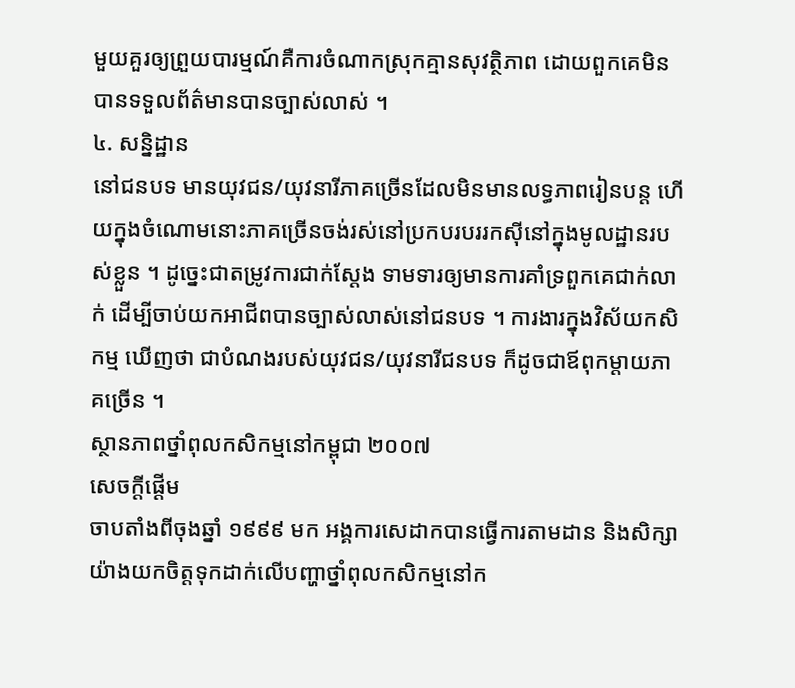មួយគួរឲ្យព្រួយបារម្មណ៍គឺការចំណាកស្រុកគ្មានសុវត្ថិភាព ដោយពួកគេមិនបានទទួលព័ត៌មានបានច្បាស់លាស់ ។
៤. សន្និដ្ឋាន
នៅជនបទ មានយុវជន/យុវនារីភាគច្រើនដែលមិនមានលទ្ធភាពរៀនបន្ត ហើយក្នុងចំណោមនោះភាគច្រើនចង់រស់នៅប្រកបរបររកស៊ីនៅក្នុងមូលដ្ឋានរបស់ខ្លួន ។ ដូច្នេះជាតម្រូវការជាក់ស្តែង ទាមទារឲ្យមានការគាំទ្រពួកគេជាក់លាក់ ដើម្បីចាប់យកអាជីពបានច្បាស់លាស់នៅជនបទ ។ ការងារក្នុងវិស័យកសិកម្ម ឃើញថា ជាបំណងរបស់យុវជន/យុវនារីជនបទ ក៏ដូចជាឪពុកម្តាយភាគច្រើន ។
ស្ថានភាពថ្នាំពុលកសិកម្មនៅកម្ពុជា ២០០៧
សេចក្តីផ្តើម
ចាបតាំងពីចុងឆ្នាំ ១៩៩៩ មក អង្គការសេដាកបានធ្វើការតាមដាន និងសិក្សាយ៉ាងយកចិត្តទុកដាក់លើបញ្ហាថ្នាំពុលកសិកម្មនៅក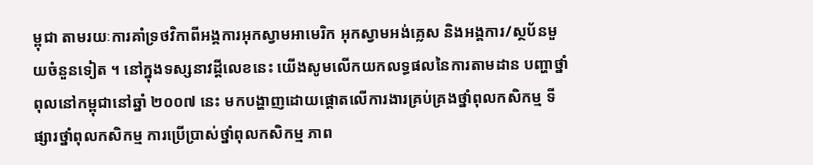ម្ពុជា តាមរយៈការគាំទ្រថវិកាពីអង្គការអុកស្វាមអាមេរិក អុកស្វាមអង់គ្លេស និងអង្គការ/ស្ថប័នមួយចំនួនទៀត ។ នៅក្នុងទស្សនាវដ្តីលេខនេះ យើងសូមលើកយកលទ្ធផលនៃការតាមដាន បញ្ហាថ្នាំពុលនៅកម្ពុជានៅឆ្នាំ ២០០៧ នេះ មកបង្ហាញដោយផ្តោតលើការងារគ្រប់គ្រងថ្នាំពុលកសិកម្ម ទីផ្សារថ្នាំពុលកសិកម្ម ការប្រើប្រាស់ថ្នាំពុលកសិកម្ម ភាព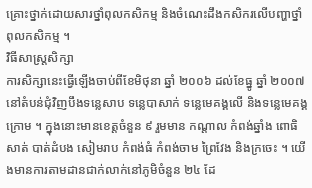គ្រោះថ្នាក់ដោយសារថ្នាំពុលកសិកម្ម និងចំណេះដឹងកសិករលើបញ្ហាថ្នាំពុលកសិកម្ម ។
វិធីសាស្ត្រសិក្សា
ការសិក្សានេះធ្វើឡើងចាប់ពីខែមិថុនា ឆ្នាំ ២០០៦ ដល់ខែធ្នូ ឆ្នាំ ២០០៧ នៅតំបន់ជុំវិញបឹងទន្លេសាប ទន្លេបាសាក់ ទន្លេមេគង្គលើ និងទន្លេមេគង្គក្រោម ។ ក្នុងនោះមានខេត្តចំនួន ៩ រួមមាន កណ្តាល កំពង់ឆ្នាំង ពោធិសាត់ បាត់ដំបង សៀមរាប កំពង់ធំ កំពង់ចាម ព្រៃវែង និងក្រចេះ ។ យើងមានការតាមដានជាក់លាក់នៅភូមិចំនួន ២៤ ដែ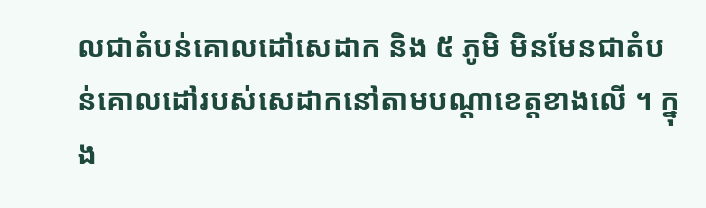លជាតំបន់គោលដៅសេដាក និង ៥ ភូមិ មិនមែនជាតំបន់គោលដៅរបស់សេដាកនៅតាមបណ្តាខេត្តខាងលើ ។ ក្នុង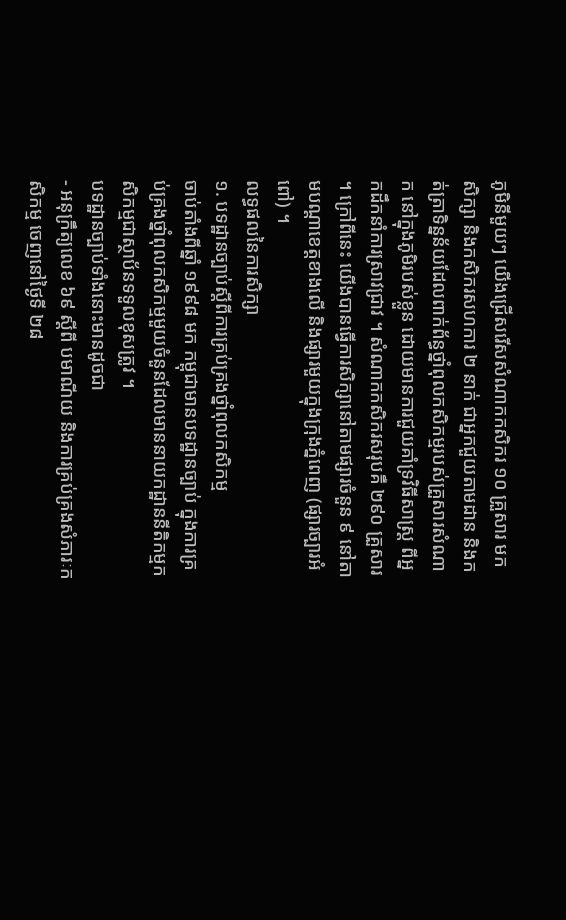ភូមិនីមួយៗ យើងជ្រើសរើសសំណាកកសិករ ១០ គ្រួសារ មកសិក្សា និងកសិករសហការ ២ នាក់ ជាអ្នកជួយតាមដាន និងកត់ត្រាទិន្នន័យដែលពាក់ព័ន្ធថ្នាំពុលកសិកម្មរបស់គ្រួសារសំណាក នៅក្នុងភូមិរបស់ខ្លួន ដោយមានការជួយគាំទ្រវិធីសាស្ត្រ ពីអ្នកដឹកនាំការស្រាវជ្រាវ ។ សំណាកកសិករសរុបគឺ ២៩០ គ្រួសារ ។ ក្រៅពីនេះ យើងបានធ្វើការសិក្សានៅតាមផ្សារចំនួន ៩ នៅតាមបណ្តាខេត្តខាងលើ និងផ្សារមួយក្នុងក្រុងភ្នំពេញ (ផ្សារច្បារអំពៅ) ។
លទ្ធផលនៃការសិក្សា
១. បទដ្ឋានច្បាប់ស្តីពីការគ្រប់គ្រងថ្នាំពុលកសិកម្ម
ចាប់តាំងពីឆ្នាំ ១៩៩៨ មក កម្ពុជាមានបទដ្ឋានច្បាប់ ក្នុងការគ្រប់គ្រងថ្នាំពុលកសិកម្មមួយចំនួនដែលមាននាយកដ្ឋាននីតិកម្មកសិកម្មជាស្ថាប័នទទួលខុសត្រូវ ។
បទដ្ឋានច្បាប់ទាំងនោះមានដូចជា
- អនុក្រឹត្យលេខ ៦៩ ស្តីពី បមាណីយ និងការគ្រប់គ្រងសំភារៈកសិកម្ម ចេញនៅថ្ងៃទី ២៨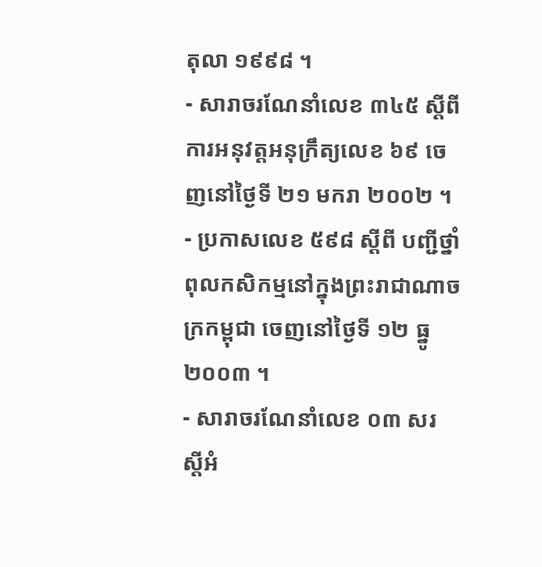តុលា ១៩៩៨ ។
- សារាចរណែនាំលេខ ៣៤៥ ស្តីពីការអនុវត្តអនុក្រឹត្យលេខ ៦៩ ចេញនៅថ្ងៃទី ២១ មករា ២០០២ ។
- ប្រកាសលេខ ៥៩៨ ស្តីពី បញ្ជីថ្នាំពុលកសិកម្មនៅក្នុងព្រះរាជាណាចក្រកម្ពុជា ចេញនៅថ្ងៃទី ១២ ធ្នូ ២០០៣ ។
- សារាចរណែនាំលេខ ០៣ សរ ស្តីអំ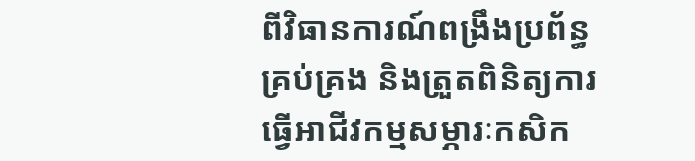ពីវិធានការណ៍ពង្រឹងប្រព័ន្ធគ្រប់គ្រង និងត្រួតពិនិត្យការធ្វើអាជីវកម្មសម្ភារៈកសិក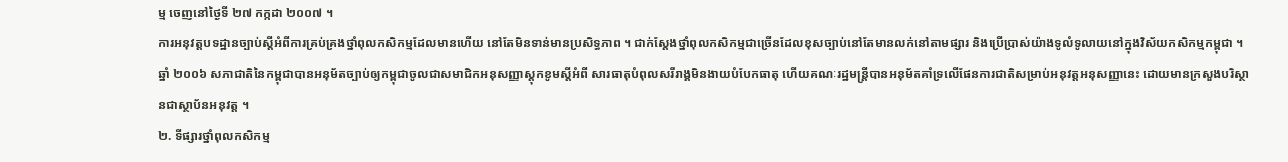ម្ម ចេញនៅថ្ងៃទី ២៧ កក្កដា ២០០៧ ។
ការអនុវត្តបទដ្ឋានច្បាប់ស្តីអំពីការគ្រប់គ្រងថ្នាំពុលកសិកម្មដែលមានហើយ នៅតែមិនទាន់មានប្រសិទ្ធភាព ។ ជាក់ស្តែងថ្នាំពុលកសិកម្មជាច្រើនដែលខុសច្បាប់នៅតែមានលក់នៅតាមផ្សារ និងប្រើប្រាស់យ៉ាងទូលំទូលាយនៅក្នុងវិស័យកសិកម្មកម្ពុជា ។
ឆ្នាំ ២០០៦ សភាជាតិនៃកម្ពុជាបានអនុម័តច្បាប់ឲ្យកម្ពុជាចូលជាសមាជិកអនុសញ្ញាស្តុកខូមស្តីអំពី សារធាតុបំពុលសរីរាង្គមិនងាយបំបែកធាតុ ហើយគណៈរដ្ឋមន្ត្រីបានអនុម័តគាំទ្រលើផែនការជាតិសម្រាប់អនុវត្តអនុសញ្ញានេះ ដោយមានក្រសួងបរិស្ថានជាស្ថាប័នអនុវត្ត ។
២. ទីផ្សារថ្នាំពុលកសិកម្ម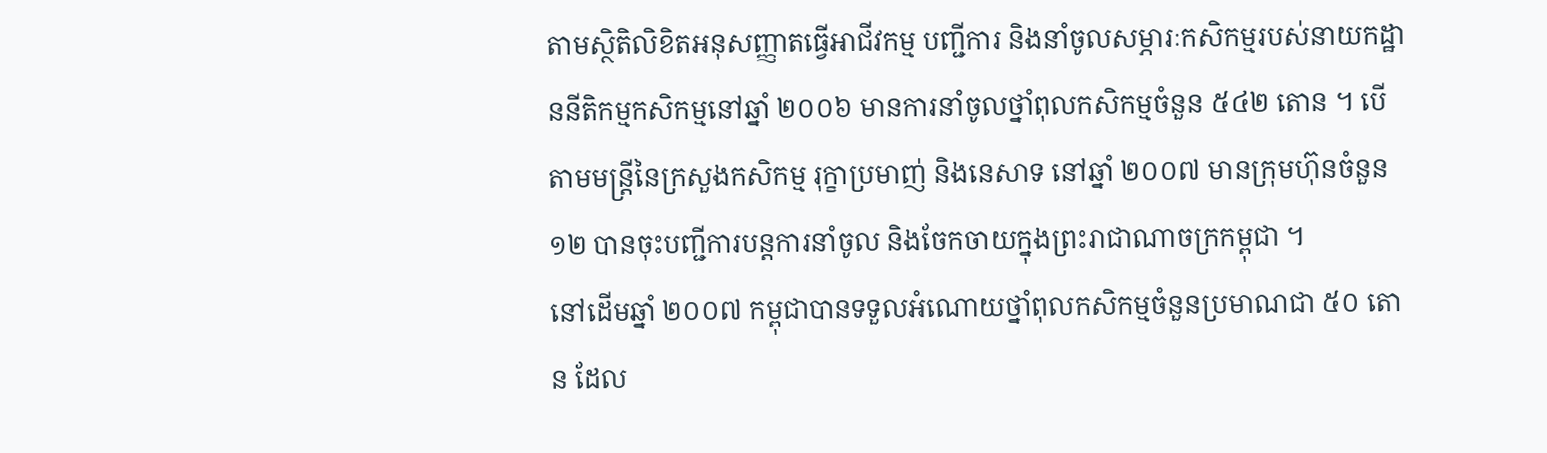តាមស្ថិតិលិខិតអនុសញ្ញាតធ្វើអាជីវកម្ម បញ្ជីការ និងនាំចូលសម្ភារៈកសិកម្មរបស់នាយកដ្ឋាននីតិកម្មកសិកម្មនៅឆ្នាំ ២០០៦ មានការនាំចូលថ្នាំពុលកសិកម្មចំនួន ៥៤២ តោន ។ បើតាមមន្ត្រីនៃក្រសួងកសិកម្ម រុក្ខាប្រមាញ់ និងនេសាទ នៅឆ្នាំ ២០០៧ មានក្រុមហ៊ុនចំនួន ១២ បានចុះបញ្ជីការបន្តការនាំចូល និងចែកចាយក្នុងព្រះរាជាណាចក្រកម្ពុជា ។
នៅដើមឆ្នាំ ២០០៧ កម្ពុជាបានទទួលអំណោយថ្នាំពុលកសិកម្មចំនួនប្រមាណជា ៥០ តោន ដែល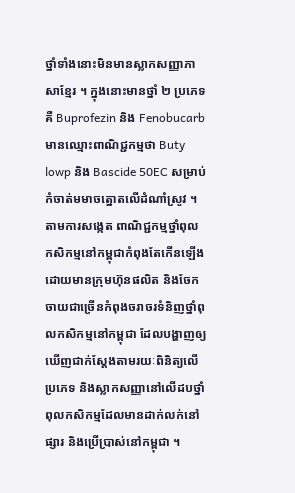ថ្នាំទាំងនោះមិនមានស្លាកសញ្ញាភាសាខ្មែរ ។ ក្នុងនោះមានថ្នាំ ២ ប្រភេទគឺ Buprofezin និង Fenobucarb មានឈ្មោះពាណិជ្ជកម្មថា Buty lowp និង Bascide 50EC សម្រាប់កំចាត់មមាចត្នោតលើដំណាំស្រូវ ។
តាមការសង្កេត ពាណិជ្ជកម្មថ្នាំពុលកសិកម្មនៅកម្ពុជាកំពុងតែកើនឡើង ដោយមានក្រុមហ៊ុនផលិត និងចែកចាយជាច្រើនកំពុងចរាចរទំនិញថ្នាំពុលកសិកម្មនៅកម្ពុជា ដែលបង្ហាញឲ្យឃើញជាក់ស្តែងតាមរយៈពិនិត្យលើប្រភេទ និងស្លាកសញ្ញានៅលើដបថ្នាំពុលកសិកម្មដែលមានដាក់លក់នៅផ្សារ និងប្រើប្រាស់នៅកម្ពុជា ។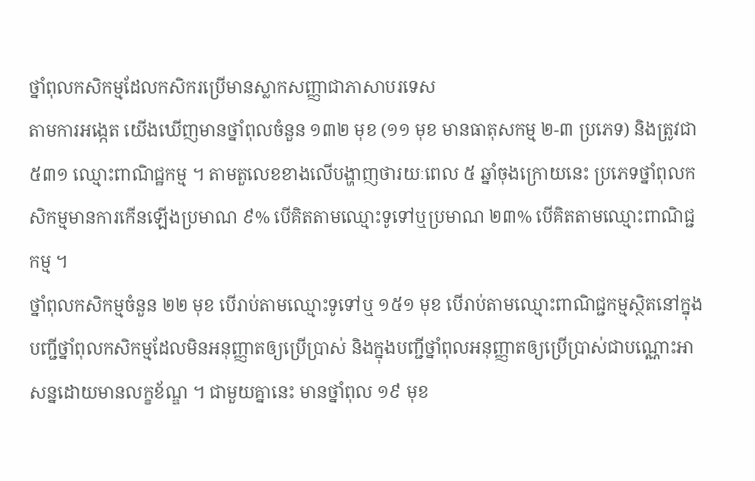ថ្នាំពុលកសិកម្មដែលកសិករប្រើមានស្លាកសញ្ញាជាភាសាបរទេស
តាមការអង្កេត យើងឃើញមានថ្នាំពុលចំនួន ១៣២ មុខ (១១ មុខ មានធាតុសកម្ម ២-៣ ប្រភេទ) និងត្រូវជា ៥៣១ ឈ្មោះពាណិជ្ឋកម្ម ។ តាមតួលេខខាងលើបង្ហាញថារយៈពេល ៥ ឆ្នាំចុងក្រោយនេះ ប្រភេទថ្នាំពុលកសិកម្មមានការកើនឡើងប្រមាណ ៩% បើគិតតាមឈ្មោះទូទៅឬប្រមាណ ២៣% បើគិតតាមឈ្មោះពាណិជ្ជកម្ម ។
ថ្នាំពុលកសិកម្មចំនួន ២២ មុខ បើរាប់តាមឈ្មោះទូទៅឬ ១៥១ មុខ បើរាប់តាមឈ្មោះពាណិជ្ជកម្មស្ថិតនៅក្នុងបញ្ជីថ្នាំពុលកសិកម្មដែលមិនអនុញ្ញាតឲ្យប្រើប្រាស់ និងក្នុងបញ្ជីថ្នាំពុលអនុញ្ញាតឲ្យប្រើប្រាស់ជាបណ្ណោះអាសន្នដោយមានលក្ខខ័ណ្ឌ ។ ជាមួយគ្នានេះ មានថ្នាំពុល ១៩ មុខ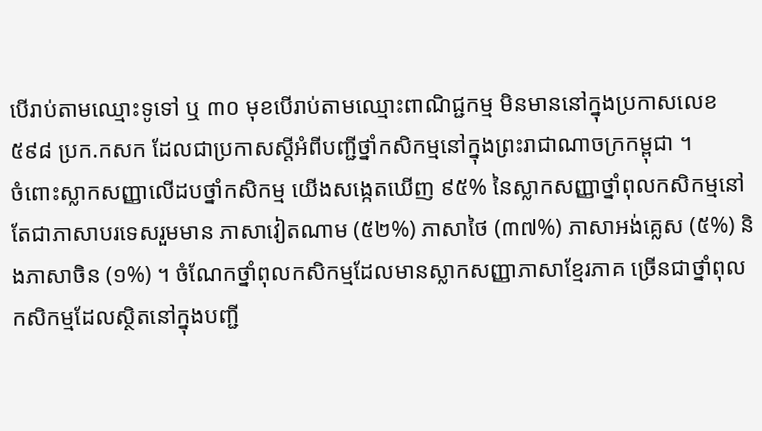បើរាប់តាមឈ្មោះទូទៅ ឬ ៣០ មុខបើរាប់តាមឈ្មោះពាណិជ្ជកម្ម មិនមាននៅក្នុងប្រកាសលេខ ៥៩៨ ប្រក.កសក ដែលជាប្រកាសស្តីអំពីបញ្ជីថ្នាំកសិកម្មនៅក្នុងព្រះរាជាណាចក្រកម្ពុជា ។
ចំពោះស្លាកសញ្ញាលើដបថ្នាំកសិកម្ម យើងសង្កេតឃើញ ៩៥% នៃស្លាកសញ្ញាថ្នាំពុលកសិកម្មនៅតែជាភាសាបរទេសរួមមាន ភាសាវៀតណាម (៥២%) ភាសាថៃ (៣៧%) ភាសាអង់គ្លេស (៥%) និងភាសាចិន (១%) ។ ចំណែកថ្នាំពុលកសិកម្មដែលមានស្លាកសញ្ញាភាសាខ្មែរភាគ ច្រើនជាថ្នាំពុលកសិកម្មដែលស្ថិតនៅក្នុងបញ្ជី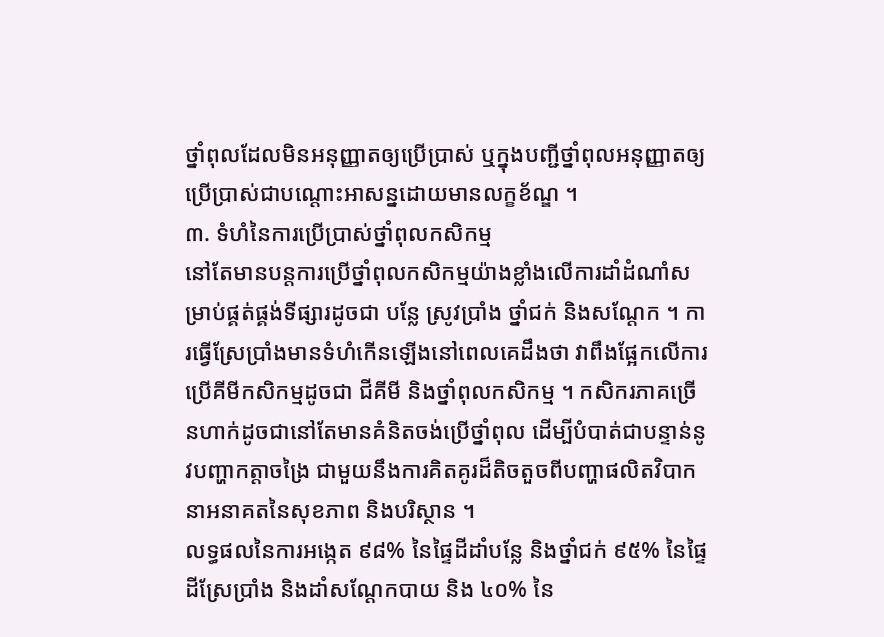ថ្នាំពុលដែលមិនអនុញ្ញាតឲ្យប្រើប្រាស់ ឬក្នុងបញ្ជីថ្នាំពុលអនុញ្ញាតឲ្យប្រើប្រាស់ជាបណ្តោះអាសន្នដោយមានលក្ខខ័ណ្ឌ ។
៣. ទំហំនៃការប្រើប្រាស់ថ្នាំពុលកសិកម្ម
នៅតែមានបន្តការប្រើថ្នាំពុលកសិកម្មយ៉ាងខ្លាំងលើការដាំដំណាំសម្រាប់ផ្គត់ផ្គង់ទីផ្សារដូចជា បន្លែ ស្រូវប្រាំង ថ្នាំជក់ និងសណ្តែក ។ ការធ្វើស្រែប្រាំងមានទំហំកើនឡើងនៅពេលគេដឹងថា វាពឹងផ្អែកលើការប្រើគីមីកសិកម្មដូចជា ជីគីមី និងថ្នាំពុលកសិកម្ម ។ កសិករភាគច្រើនហាក់ដូចជានៅតែមានគំនិតចង់ប្រើថ្នាំពុល ដើម្បីបំបាត់ជាបន្ទាន់នូវបញ្ហាកត្តាចង្រៃ ជាមួយនឹងការគិតគូរដ៏តិចតួចពីបញ្ហាផលិតវិបាកនាអនាគតនៃសុខភាព និងបរិស្ថាន ។
លទ្ធផលនៃការអង្កេត ៩៨% នៃផ្ទៃដីដាំបន្លែ និងថ្នាំជក់ ៩៥% នៃផ្ទៃដីស្រែប្រាំង និងដាំសណ្តែកបាយ និង ៤០% នៃ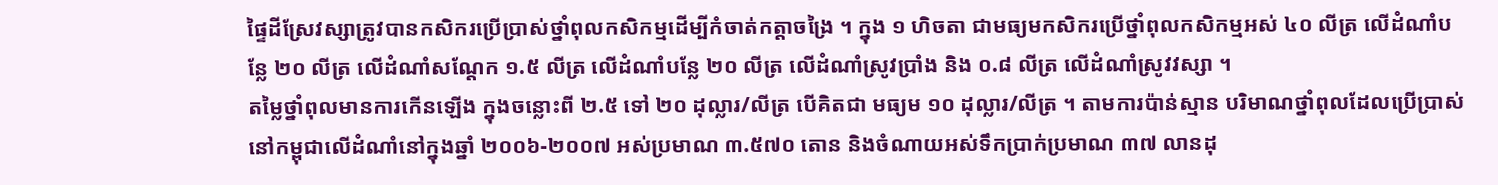ផ្ទៃដីស្រែវស្សាត្រូវបានកសិករប្រើប្រាស់ថ្នាំពុលកសិកម្មដើម្បីកំចាត់កត្តាចង្រៃ ។ ក្នុង ១ ហិចតា ជាមធ្យមកសិករប្រើថ្នាំពុលកសិកម្មអស់ ៤០ លីត្រ លើដំណាំបន្លែ ២០ លីត្រ លើដំណាំសណ្តែក ១.៥ លីត្រ លើដំណាំបន្លែ ២០ លីត្រ លើដំណាំស្រូវប្រាំង និង ០.៨ លីត្រ លើដំណាំស្រូវវស្សា ។
តម្លៃថ្នាំពុលមានការកើនឡើង ក្នុងចន្លោះពី ២.៥ ទៅ ២០ ដុល្លារ/លីត្រ បើគិតជា មធ្យម ១០ ដុល្លារ/លីត្រ ។ តាមការប៉ាន់ស្មាន បរិមាណថ្នាំពុលដែលប្រើប្រាស់នៅកម្ពុជាលើដំណាំនៅក្នុងឆ្នាំ ២០០៦-២០០៧ អស់ប្រមាណ ៣.៥៧០ តោន និងចំណាយអស់ទឹកប្រាក់ប្រមាណ ៣៧ លានដុ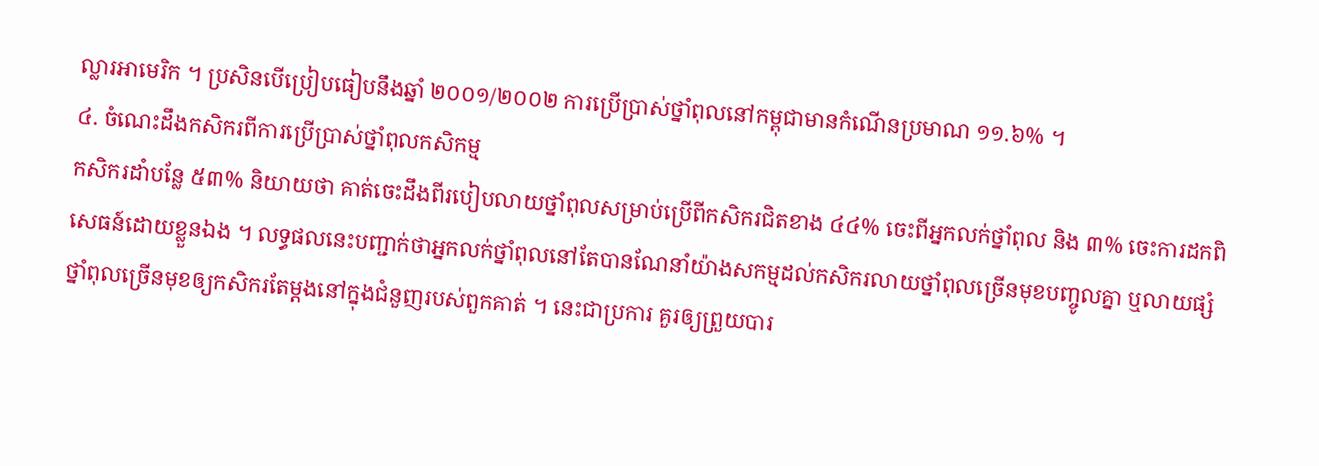ល្លារអាមេរិក ។ ប្រសិនបើប្រៀបធៀបនឹងឆ្នាំ ២០០១/២០០២ ការប្រើប្រាស់ថ្នាំពុលនៅកម្ពុជាមានកំណើនប្រមាណ ១១.៦% ។
៤. ចំណេះដឹងកសិករពីការប្រើប្រាស់ថ្នាំពុលកសិកម្ម
កសិករដាំបន្លែ ៥៣% និយាយថា គាត់ចេះដឹងពីរបៀបលាយថ្នាំពុលសម្រាប់ប្រើពីកសិករជិតខាង ៤៤% ចេះពីអ្នកលក់ថ្នាំពុល និង ៣% ចេះការដកពិសេធន៍ដោយខ្លួនឯង ។ លទ្ធផលនេះបញ្ជាក់ថាអ្នកលក់ថ្នាំពុលនៅតែបានណែនាំយ៉ាងសកម្មដល់កសិករលាយថ្នាំពុលច្រើនមុខបញ្ចូលគ្នា ឬលាយផ្សំថ្នាំពុលច្រើនមុខឲ្យកសិករតែម្តងនៅក្នុងជំនួញរបស់ពួកគាត់ ។ នេះជាប្រការ គួរឲ្យព្រួយបារ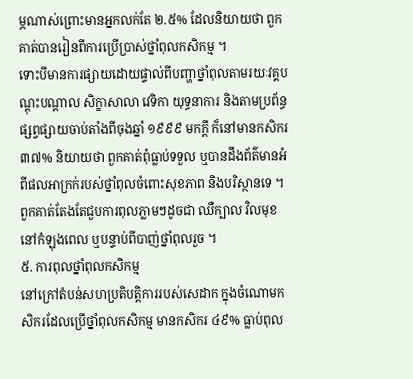ម្ភណាស់ព្រោះមានអ្នកលក់តែ ២.៥% ដែលនិយាយថា ពួកគាត់បានរៀនពីការប្រើប្រាស់ថ្នាំពុលកសិកម្ម ។
ទោះបីមានការផ្សាយដោយផ្ទាល់ពីបញ្ហាថ្នាំពុលតាមរយៈវគ្គបណ្តុះបណ្តាល សិក្ខាសាលា វេទិកា យុទ្ធនាការ និងតាមប្រព័ន្ធផ្សព្វផ្សាយចាប់តាំងពីចុងឆ្នាំ ១៩៩៩ មកក្តី ក៏នៅមានកសិករ ៣៧% និយាយថា ពួកគាត់ពុំធ្លាប់ទទួល ឬបានដឹងព័ត៌មានអំពីផលអាក្រក់របស់ថ្នាំពុលចំពោះសុខភាព និងបរិស្ថានទេ ។ ពួកគាត់តែងតែជួបការពុលភ្លាមៗដូចជា ឈឺក្បាល វិលមុខ នៅកំឡុងពេល ឬបន្ទាប់ពីបាញ់ថ្នាំពុលរួច ។
៥. ការពុលថ្នាំពុលកសិកម្ម
នៅក្រៅតំបន់សហប្រតិបត្តិការរបស់សេដាក ក្នុងចំណោមកសិករដែលប្រើថ្នាំពុលកសិកម្ម មានកសិករ ៤៩% ធ្លាប់ពុល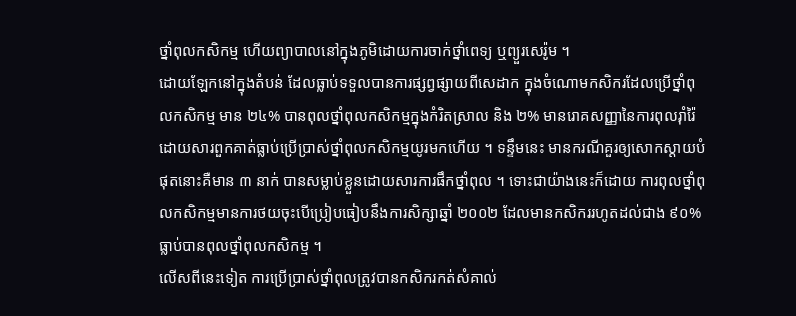ថ្នាំពុលកសិកម្ម ហើយព្យាបាលនៅក្នុងភូមិដោយការចាក់ថ្នាំពេទ្យ ឬព្យួរសេរ៉ូម ។
ដោយឡែកនៅក្នុងតំបន់ ដែលធ្លាប់ទទួលបានការផ្សព្វផ្សាយពីសេដាក ក្នុងចំណោមកសិករដែលប្រើថ្នាំពុលកសិកម្ម មាន ២៤% បានពុលថ្នាំពុលកសិកម្មក្នុងកំរិតស្រាល និង ២% មានរោគសញ្ញានៃការពុលរ៉ាំរ៉ៃដោយសារពួកគាត់ធ្លាប់ប្រើប្រាស់ថ្នាំពុលកសិកម្មយូរមកហើយ ។ ទន្ទឹមនេះ មានករណីគួរឲ្យសោកស្តាយបំផុតនោះគឺមាន ៣ នាក់ បានសម្លាប់ខ្លួនដោយសារការផឹកថ្នាំពុល ។ ទោះជាយ៉ាងនេះក៏ដោយ ការពុលថ្នាំពុលកសិកម្មមានការថយចុះបើប្រៀបធៀបនឹងការសិក្សាឆ្នាំ ២០០២ ដែលមានកសិកររហូតដល់ជាង ៩០% ធ្លាប់បានពុលថ្នាំពុលកសិកម្ម ។
លើសពីនេះទៀត ការប្រើប្រាស់ថ្នាំពុលត្រូវបានកសិករកត់សំគាល់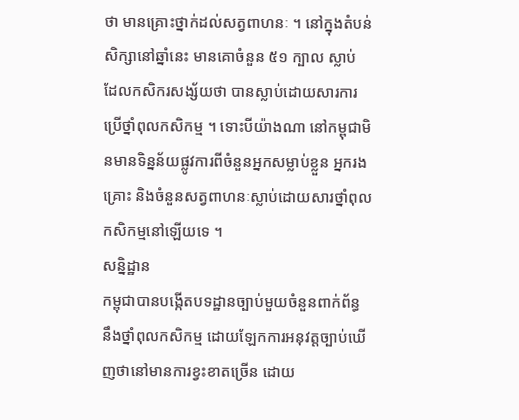ថា មានគ្រោះថ្នាក់ដល់សត្វពាហនៈ ។ នៅក្នុងតំបន់សិក្សានៅឆ្នាំនេះ មានគោចំនួន ៥១ ក្បាល ស្លាប់ ដែលកសិករសង្ស័យថា បានស្លាប់ដោយសារការប្រើថ្នាំពុលកសិកម្ម ។ ទោះបីយ៉ាងណា នៅកម្ពុជាមិនមានទិន្នន័យផ្លូវការពីចំនួនអ្នកសម្លាប់ខ្លួន អ្នករងគ្រោះ និងចំនួនសត្វពាហនៈស្លាប់ដោយសារថ្នាំពុលកសិកម្មនៅឡើយទេ ។
សន្និដ្ឋាន
កម្ពុជាបានបង្កើតបទដ្ឋានច្បាប់មួយចំនួនពាក់ព័ន្ធ នឹងថ្នាំពុលកសិកម្ម ដោយឡែកការអនុវត្តច្បាប់ឃើញថានៅមានការខ្វះខាតច្រើន ដោយ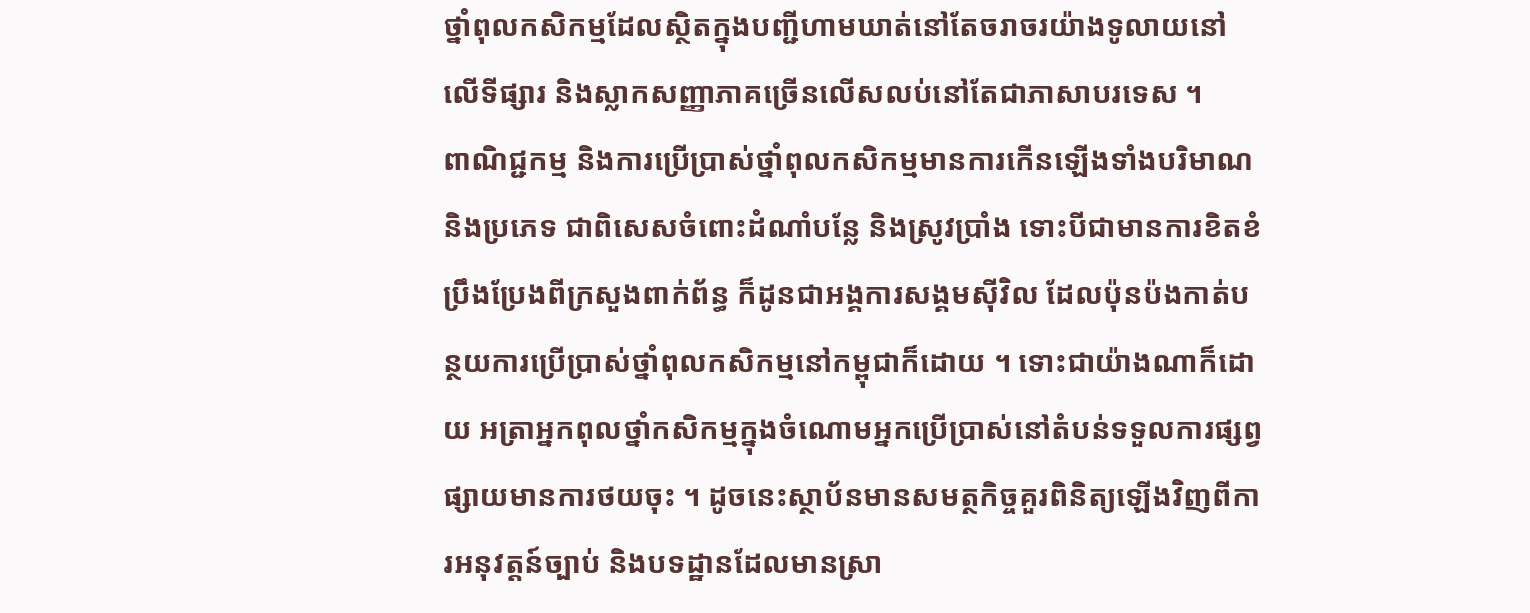ថ្នាំពុលកសិកម្មដែលស្ថិតក្នុងបញ្ជីហាមឃាត់នៅតែចរាចរយ៉ាងទូលាយនៅលើទីផ្សារ និងស្លាកសញ្ញាភាគច្រើនលើសលប់នៅតែជាភាសាបរទេស ។
ពាណិជ្ជកម្ម និងការប្រើប្រាស់ថ្នាំពុលកសិកម្មមានការកើនឡើងទាំងបរិមាណ និងប្រភេទ ជាពិសេសចំពោះដំណាំបន្លែ និងស្រូវប្រាំង ទោះបីជាមានការខិតខំប្រឹងប្រែងពីក្រសួងពាក់ព័ន្ធ ក៏ដូនជាអង្គការសង្គមស៊ីវិល ដែលប៉ុនប៉ងកាត់បន្ថយការប្រើប្រាស់ថ្នាំពុលកសិកម្មនៅកម្ពុជាក៏ដោយ ។ ទោះជាយ៉ាងណាក៏ដោយ អត្រាអ្នកពុលថ្នាំកសិកម្មក្នុងចំណោមអ្នកប្រើប្រាស់នៅតំបន់ទទួលការផ្សព្វផ្សាយមានការថយចុះ ។ ដូចនេះស្ថាប័នមានសមត្ថកិច្ចគួរពិនិត្យឡើងវិញពីការអនុវត្តន៍ច្បាប់ និងបទដ្ឋានដែលមានស្រា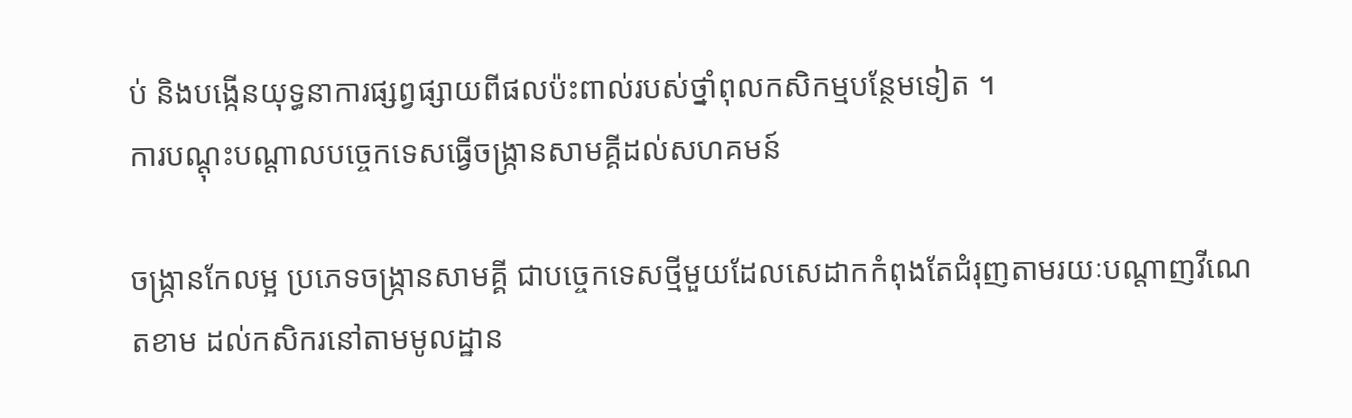ប់ និងបង្កើនយុទ្ធនាការផ្សព្វផ្សាយពីផលប៉ះពាល់របស់ថ្នាំពុលកសិកម្មបន្ថែមទៀត ។
ការបណ្តុះបណ្តាលបច្ចេកទេសធ្វើចង្ក្រានសាមគ្គីដល់សហគមន៍

ចង្ក្រានកែលម្អ ប្រភេទចង្ក្រានសាមគ្គី ជាបច្ចេកទេសថ្មីមួយដែលសេដាកកំពុងតែជំរុញតាមរយៈបណ្តាញវីណេតខាម ដល់កសិករនៅតាមមូលដ្ឋាន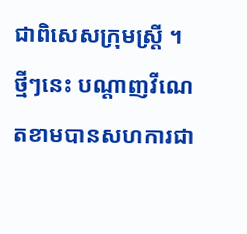ជាពិសេសក្រុមស្ត្រី ។ ថ្មីៗនេះ បណ្តាញវីណេតខាមបានសហការជា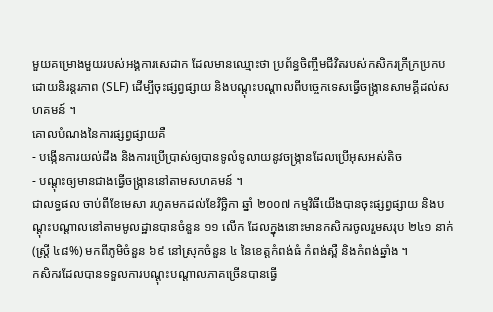មួយគម្រោងមួយរបស់អង្គការសេដាក ដែលមានឈ្មោះថា ប្រព័ន្ធចិញ្ចឹមជីវិតរបស់កសិករក្រីក្រប្រកបដោយនិរន្តរភាព (SLF) ដើម្បីចុះផ្សព្វផ្សាយ និងបណ្តុះបណ្តាលពីបច្ចេកទេសធ្វើចង្ក្រានសាមគ្គីដល់សហគមន៍ ។
គោលបំណងនៃការផ្សព្វផ្សាយគឺ
- បង្កើនការយល់ដឹង និងការប្រើប្រាស់ឲ្យបានទូលំទូលាយនូវចង្ក្រានដែលប្រើអុសអស់តិច
- បណ្តុះឲ្យមានជាងធ្វើចង្ក្រាននៅតាមសហគមន៍ ។
ជាលទ្ធផល ចាប់ពីខែមេសា រហូតមកដល់ខែវិច្ឆិកា ឆ្នាំ ២០០៧ កម្មវិធីយើងបានចុះផ្សព្វផ្សាយ និងបណ្តុះបណ្តាលនៅតាមមូលដ្ឋានបានចំនួន ១១ លើក ដែលក្នុងនោះមានកសិករចូលរួមសរុប ២៤១ នាក់ (ស្ត្រី ៤៨%) មកពីភូមិចំនួន ៦៩ នៅស្រុកចំនួន ៤ នៃខេត្តកំពង់ធំ កំពង់ស្ពឺ និងកំពង់ឆ្នាំង ។
កសិករដែលបានទទួលការបណ្តុះបណ្តាលភាគច្រើនបានធ្វើ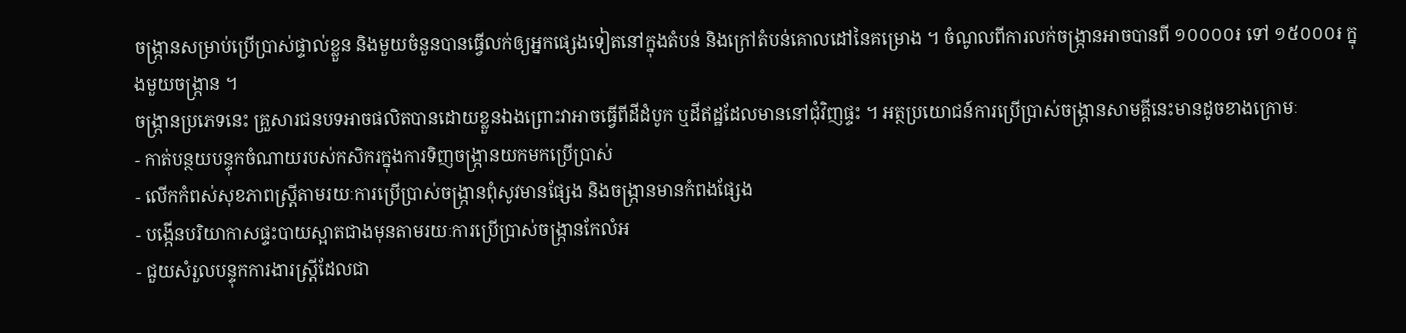ចង្ក្រានសម្រាប់ប្រើប្រាស់ផ្ទាល់ខ្លួន និងមួយចំនួនបានធ្វើលក់ឲ្យអ្នកផ្សេងទៀតនៅក្នុងតំបន់ និងក្រៅតំបន់គោលដៅនៃគម្រោង ។ ចំណូលពីការលក់ចង្ក្រានអាចបានពី ១០០០០៛ ទៅ ១៥០០០៛ ក្នុងមួយចង្ក្រាន ។
ចង្ក្រានប្រភេទនេះ គ្រួសារជនបទអាចផលិតបានដោយខ្លួនឯងព្រោះវាអាចធ្វើពីដីដំបូក ឬដីឥដ្ឋដែលមាននៅជុំវិញផ្ទះ ។ អត្ថប្រយោជន៍ការប្រើប្រាស់ចង្ក្រានសាមគ្គីនេះមានដូចខាងក្រោមៈ
- កាត់បន្ថយបន្ទុកចំណាយរបស់កសិករក្នុងការទិញចង្ក្រានយកមកប្រើប្រាស់
- លើកកំពស់សុខភាពស្ត្រីតាមរយៈការប្រើប្រាស់ចង្ក្រានពុំសូវមានផ្សែង និងចង្ក្រានមានកំពងផ្សែង
- បង្កើនបរិយាកាសផ្ទះបាយស្អាតជាងមុនតាមរយៈការប្រើប្រាស់ចង្ក្រានកែលំអ
- ជួយសំរួលបន្ទុកការងារស្ត្រីដែលជា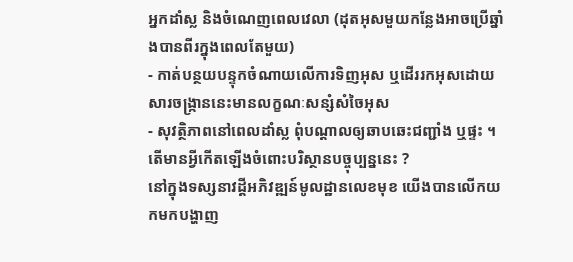អ្នកដាំស្ល និងចំណេញពេលវេលា (ដុតអុសមួយកន្លែងអាចប្រើឆ្នាំងបានពីរក្នុងពេលតែមួយ)
- កាត់បន្ថយបន្ទុកចំណាយលើការទិញអុស ឬដើររកអុសដោយសារចង្ក្រាននេះមានលក្ខណៈសន្សំសំចៃអុស
- សុវត្ថិភាពនៅពេលដាំស្ល ពុំបណ្តាលឲ្យឆាបឆេះជញ្ជាំង ឬផ្ទះ ។
តើមានអ្វីកើតឡើងចំពោះបរិស្ថានបច្ចុប្បន្ននេះ ?
នៅក្នុងទស្សនាវដ្តីអភិវឌ្ឍន៍មូលដ្ឋានលេខមុខ យើងបានលើកយកមកបង្ហាញ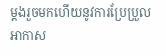ម្តងរួចមកហើយនូវការប្រែប្រួលអាកាស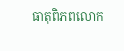ធាតុពិភពលោក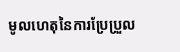មូលហេតុនៃការប្រែប្រួល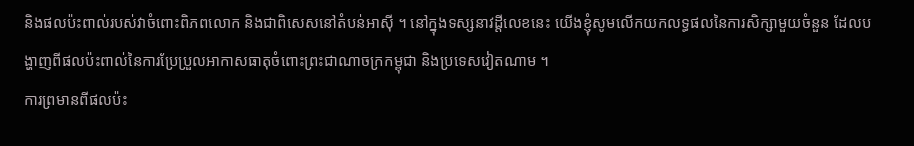និងផលប៉ះពាល់របស់វាចំពោះពិភពលោក និងជាពិសេសនៅតំបន់អាស៊ី ។ នៅក្នុងទស្សនាវដ្តីលេខនេះ យើងខ្ញុំសូមលើកយកលទ្ធផលនៃការសិក្សាមួយចំនួន ដែលបង្ហាញពីផលប៉ះពាល់នៃការប្រែប្រួលអាកាសធាតុចំពោះព្រះជាណាចក្រកម្ពុជា និងប្រទេសវៀតណាម ។
ការព្រមានពីផលប៉ះ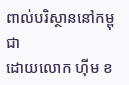ពាល់បរិស្ថាននៅកម្ពុជា
ដោយលោក ហ៊ីម ខ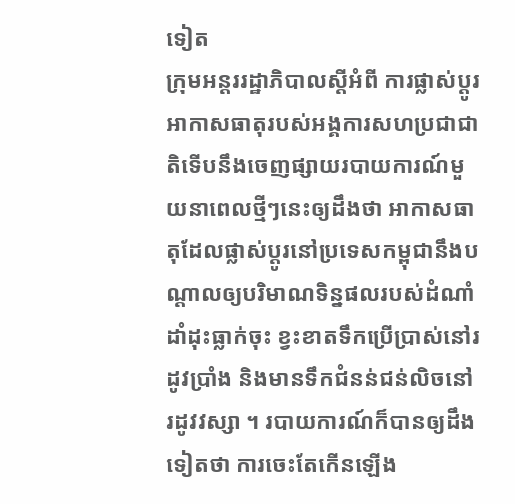ទៀត
ក្រុមអន្តររដ្ឋាភិបាលស្តីអំពី ការផ្លាស់ប្តូរអាកាសធាតុរបស់អង្គការសហប្រជាជាតិទើបនឹងចេញផ្សាយរបាយការណ៍មួយនាពេលថ្មីៗនេះឲ្យដឹងថា អាកាសធាតុដែលផ្លាស់ប្តូរនៅប្រទេសកម្ពុជានឹងបណ្តាលឲ្យបរិមាណទិន្នផលរបស់ដំណាំដាំដុះធ្លាក់ចុះ ខ្វះខាតទឹកប្រើប្រាស់នៅរដូវប្រាំង និងមានទឹកជំនន់ជន់លិចនៅរដូវវស្សា ។ របាយការណ៍ក៏បានឲ្យដឹងទៀតថា ការចេះតែកើនឡើង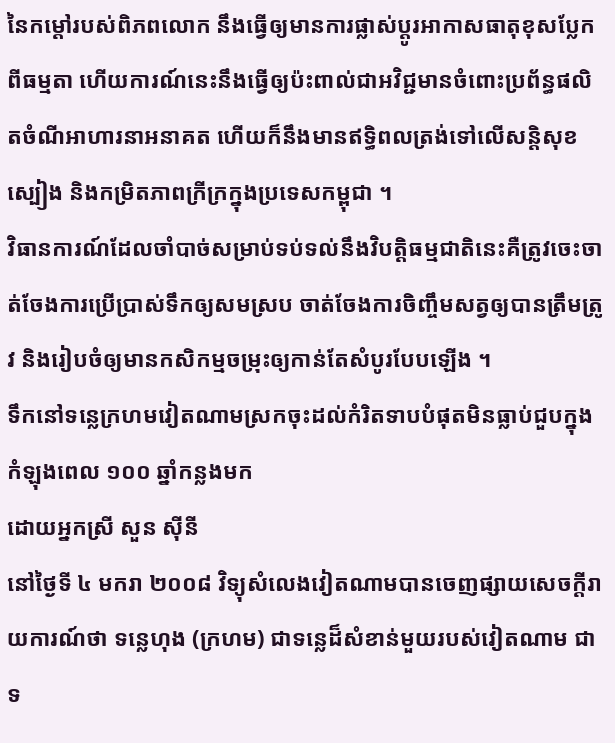នៃកម្តៅរបស់ពិភពលោក នឹងធ្វើឲ្យមានការផ្លាស់ប្តូរអាកាសធាតុខុសប្លែកពីធម្មតា ហើយការណ៍នេះនឹងធ្វើឲ្យប៉ះពាល់ជាអវិជ្ជមានចំពោះប្រព័ន្ធផលិតចំណីអាហារនាអនាគត ហើយក៏នឹងមានឥទ្ធិពលត្រង់ទៅលើសន្តិសុខស្បៀង និងកម្រិតភាពក្រីក្រក្នុងប្រទេសកម្ពុជា ។
វិធានការណ៍ដែលចាំបាច់សម្រាប់ទប់ទល់នឹងវិបត្តិធម្មជាតិនេះគឺត្រូវចេះចាត់ចែងការប្រើប្រាស់ទឹកឲ្យសមស្រប ចាត់ចែងការចិញ្ចឹមសត្វឲ្យបានត្រឹមត្រូវ និងរៀបចំឲ្យមានកសិកម្មចម្រុះឲ្យកាន់តែសំបូរបែបឡើង ។
ទឹកនៅទន្លេក្រហមវៀតណាមស្រកចុះដល់កំរិតទាបបំផុតមិនធ្លាប់ជួបក្នុងកំឡុងពេល ១០០ ឆ្នាំកន្លងមក
ដោយអ្នកស្រី សួន ស៊ីនី
នៅថ្ងៃទី ៤ មករា ២០០៨ វិទ្យុសំលេងវៀតណាមបានចេញផ្សាយសេចក្តីរាយការណ៍ថា ទន្លេហុង (ក្រហម) ជាទន្លេដ៏សំខាន់មួយរបស់វៀតណាម ជាទ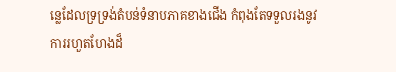ន្លេដែលទ្រទ្រង់តំបន់ទំនាបភាគខាងជើង កំពុងតែទទួលរងនូវការរហួតហែងដ៏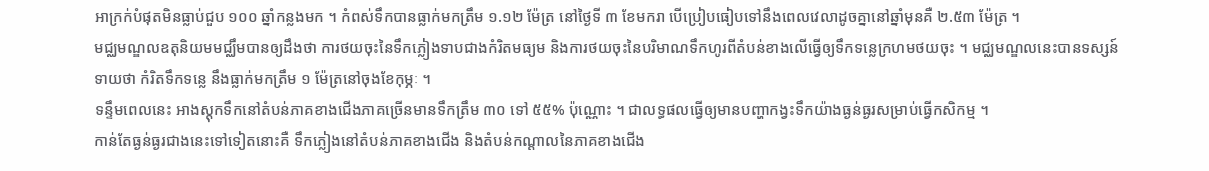អាក្រក់បំផុតមិនធ្លាប់ជួប ១០០ ឆ្នាំកន្លងមក ។ កំពស់ទឹកបានធ្លាក់មកត្រឹម ១.១២ ម៉ែត្រ នៅថ្ងៃទី ៣ ខែមករា បើប្រៀបធៀបទៅនឹងពេលវេលាដូចគ្នានៅឆ្នាំមុនគឺ ២.៥៣ ម៉ែត្រ ។
មជ្ឈមណ្ឌលឧតុនិយមមជ្ឈឹមបានឲ្យដឹងថា ការថយចុះនៃទឹកភ្លៀងទាបជាងកំរិតមធ្យម និងការថយចុះនៃបរិមាណទឹកហូរពីតំបន់ខាងលើធ្វើឲ្យទឹកទន្លេក្រហមថយចុះ ។ មជ្ឈមណ្ឌលនេះបានទស្សន៍ទាយថា កំរិតទឹកទន្លេ នឹងធ្លាក់មកត្រឹម ១ ម៉ែត្រនៅចុងខែកុម្ភៈ ។
ទន្ទឹមពេលនេះ អាងស្តុកទឹកនៅតំបន់ភាគខាងជើងភាគច្រើនមានទឹកត្រឹម ៣០ ទៅ ៥៥% ប៉ុណ្ណោះ ។ ជាលទ្ធផលធ្វើឲ្យមានបញ្ហាកង្វះទឹកយ៉ាងធ្ងន់ធ្ងរសម្រាប់ធ្វើកសិកម្ម ។
កាន់តែធ្ងន់ធ្ងរជាងនេះទៅទៀតនោះគឺ ទឹកភ្លៀងនៅតំបន់ភាគខាងជើង និងតំបន់កណ្តាលនៃភាគខាងជើង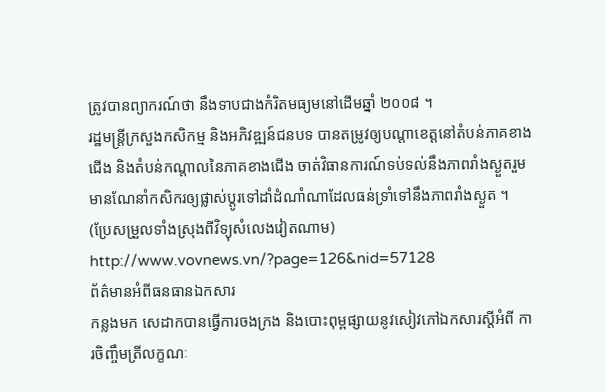ត្រូវបានព្យាករណ៍ថា នឹងទាបជាងកំរិតមធ្យមនៅដើមឆ្នាំ ២០០៨ ។
រដ្ឋមន្ត្រីក្រសួងកសិកម្ម និងអភិវឌ្ឍន៍ជនបទ បានតម្រូវឲ្យបណ្តាខេត្តនៅតំបន់ភាគខាងជើង និងតំបន់កណ្តាលនៃភាគខាងជើង ចាត់វិធានការណ៍ទប់ទល់នឹងភាពរាំងស្ងួតរួមមានណែនាំកសិករឲ្យផ្លាស់ប្តូរទៅដាំដំណាំណាដែលធន់ទ្រាំទៅនឹងភាពរាំងស្ងួត ។
(ប្រែសម្រួលទាំងស្រុងពីវិទ្យុសំលេងវៀតណាម)
http://www.vovnews.vn/?page=126&nid=57128
ព័ត៌មានអំពីធនធានឯកសារ
កន្លងមក សេដាកបានធ្វើការចងក្រង និងបោះពុម្ពផ្សាយនូវសៀវភៅឯកសារស្តីអំពី ការចិញ្ចឹមត្រីលក្ខណៈ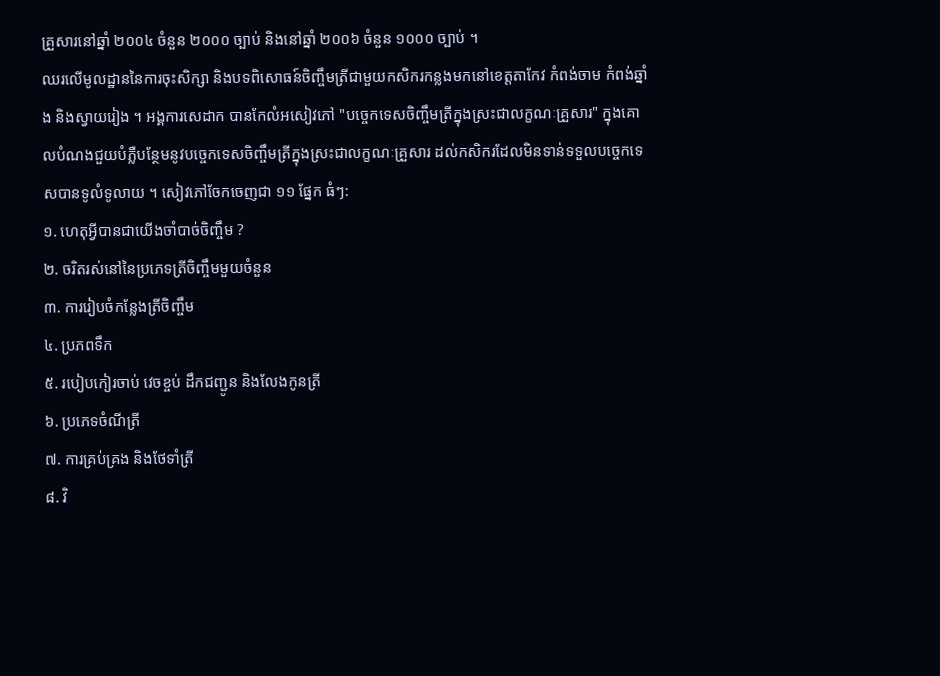គ្រួសារនៅឆ្នាំ ២០០៤ ចំនួន ២០០០ ច្បាប់ និងនៅឆ្នាំ ២០០៦ ចំនួន ១០០០ ច្បាប់ ។
ឈរលើមូលដ្ឋាននៃការចុះសិក្សា និងបទពិសោធន៍ចិញ្ចឹមត្រីជាមួយកសិករកន្លងមកនៅខេត្តតាកែវ កំពង់ចាម កំពង់ឆ្នាំង និងស្វាយរៀង ។ អង្គការសេដាក បានកែលំអសៀវភៅ "បច្ចេកទេសចិញ្ចឹមត្រីក្នុងស្រះជាលក្ខណៈគ្រួសារ" ក្នុងគោលបំណងជួយបំភ្លឺបន្ថែមនូវបច្ចេកទេសចិញ្ចឹមត្រីក្នុងស្រះជាលក្ខណៈគ្រួសារ ដល់កសិករដែលមិនទាន់ទទួលបច្ចេកទេសបានទូលំទូលាយ ។ សៀវភៅចែកចេញជា ១១ ផ្នែក ធំៗ:
១. ហេតុអ្វីបានជាយើងចាំបាច់ចិញ្ចឹម ?
២. ចរិតរស់នៅនៃប្រភេទត្រីចិញ្ចឹមមួយចំនួន
៣. ការរៀបចំកន្លែងត្រីចិញ្ចឹម
៤. ប្រភពទឹក
៥. របៀបកៀរចាប់ វេចខ្ចប់ ដឹកជញ្ជូន និងលែងកូនត្រី
៦. ប្រភេទចំណីត្រី
៧. ការគ្រប់គ្រង និងថែទាំត្រី
៨. វិ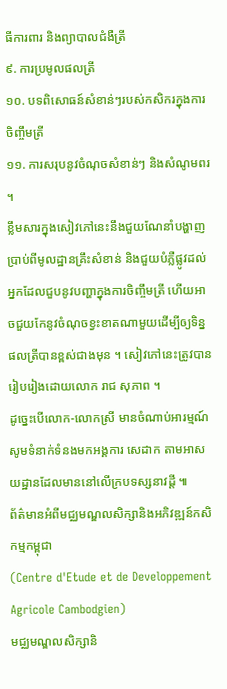ធីការពារ និងព្យាបាលជំងឺត្រី
៩. ការប្រមូលផលត្រី
១០. បទពិសោធន៍សំខាន់ៗរបស់កសិករក្នុងការចិញ្ចឹមត្រី
១១. ការសរុបនូវចំណុចសំខាន់ៗ និងសំណូមពរ ។
ខ្លឹមសារក្នុងសៀវភៅនេះនឹងជួយណែនាំបង្ហាញប្រាប់ពីមូលដ្ឋានគ្រឹះសំខាន់ និងជួយបំភ្លឺផ្លូវដល់អ្នកដែលជួបនូវបញ្ហាក្នុងការចិញ្ចឹមត្រី ហើយអាចជួយកែនូវចំណុចខ្វះខាតណាមួយដើម្បីឲ្យទិន្នផលត្រីបានខ្ពស់ជាងមុន ។ សៀវភៅនេះត្រូវបានរៀបរៀងដោយលោក រាជ សុភាព ។
ដូច្នេះបើលោក-លោកស្រី មានចំណាប់អារម្មណ៍សូមទំនាក់ទំនងមកអង្គការ សេដាក តាមអាសយដ្ឋានដែលមាននៅលើក្របទស្សនាវដ្ដី ៕
ព័ត៌មានអំពីមជ្ឈមណ្ឌលសិក្សានិងអភិវឌ្ឍន៍កសិកម្មកម្ពុជា
(Centre d'Etude et de Developpement Agricole Cambodgien)
មជ្ឈមណ្ឌលសិក្សានិ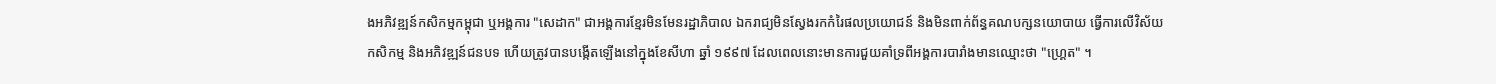ងអភិវឌ្ឍន៍កសិកម្មកម្ពុជា ឬអង្គការ "សេដាក" ជាអង្គការខ្មែរមិនមែនរដ្ឋាភិបាល ឯករាជ្យមិនស្វែងរកកំរៃផលប្រយោជន៍ និងមិនពាក់ព័ន្ធគណបក្សនយោបាយ ធ្វើការលើវិស័យកសិកម្ម និងអភិវឌ្ឍន៍ជនបទ ហើយត្រូវបានបង្កើតឡើងនៅក្នុងខែសីហា ឆ្នាំ ១៩៩៧ ដែលពេលនោះមានការជួយគាំទ្រពីអង្គការបារាំងមានឈ្មោះថា "ហ្គ្រេត" ។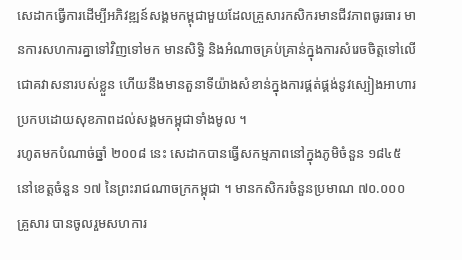សេដាកធ្វើការដើម្បីអភិវឌ្ឍន៍សង្គមកម្ពុជាមួយដែលគ្រួសារកសិករមានជីវភាពធូរធារ មានការសហការគ្នាទៅវិញទៅមក មានសិទ្ធិ និងអំណាចគ្រប់គ្រាន់ក្នុងការសំរេចចិត្តទៅលើជោគវាសនារបស់ខ្លួន ហើយនឹងមានតួនាទីយ៉ាងសំខាន់ក្នុងការផ្គត់ផ្គង់នូវស្បៀងអាហារប្រកបដោយសុខភាពដល់សង្គមកម្ពុជាទាំងមូល ។
រហូតមកបំណាច់ឆ្នាំ ២០០៨ នេះ សេដាកបានធ្វើសកម្មភាពនៅក្នុងភូមិចំនួន ១៨៤៥ នៅខេត្តចំនួន ១៧ នៃព្រះរាជណាចក្រកម្ពុជា ។ មានកសិករចំនួនប្រមាណ ៧០.០០០ គ្រួសារ បានចូលរួមសហការ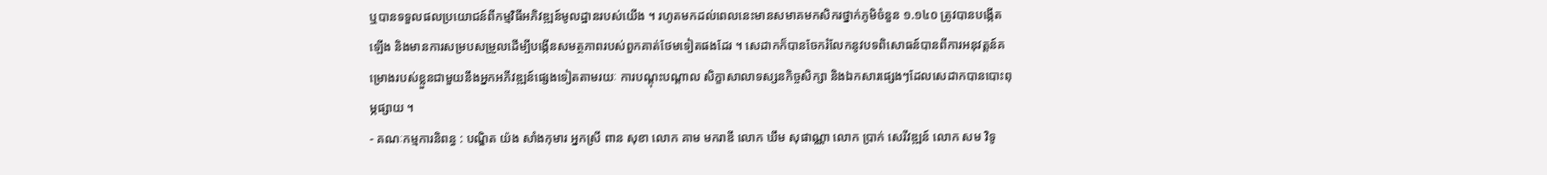ឬបានទទួលផលប្រយោជន៍ពីកម្មវិធីអភិវឌ្ឍន៍មូលដ្ឋានរបស់យើង ។ រហូតមកដល់ពេលនេះមានសមាគមកសិករថ្នាក់ភូមិចំនួន ១.១៤០ ត្រូវបានបង្កើតឡើង និងមានការសម្របសម្រួលដើម្បីបង្កើនសមត្ថភាពរបស់ពួកគាត់ថែមទៀតផងដែរ ។ សេដាកក៏បានចែករំលែកនូវបទពិសោធន៍បានពីការអនុវត្តន៍គម្រោងរបស់ខ្លួនជាមួយនឹងអ្នកអភីវឌ្ឍន៍ផ្សេងទៀតតាមរយៈ ការបណ្តុះបណ្តាល សិក្ខាសាលាទស្សនកិច្ចសិក្សា និងឯកសារផ្សេងៗដែលសេដាកបានបោះពុម្ភផ្សាយ ។
- គណៈកម្មការនិពន្ធ : បណ្ឌិត យ៉ង សាំងកុមារ អ្នកស្រី ពាន សុខា លោក គាម មករាឌី លោក ឃឹម សុផាណ្ណា លោក ប្រាក់ សេរីវឌ្ឍន៍ លោក សម វិទូ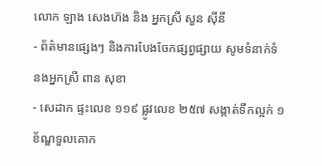លោក ឡាង សេងហ៊ង និង អ្នកស្រី សួន ស៊ីនី
- ព័ត៌មានផ្សេងៗ និងការបែងចែកផ្សព្វផ្សាយ សូមទំនាក់ទំនងអ្នកស្រី ពាន សុខា
- សេដាក ផ្ទះលេខ ១១៩ ផ្លូវលេខ ២៥៧ សង្កាត់ទឹកល្អក់ ១ ខ័ណ្ឌទួលគោក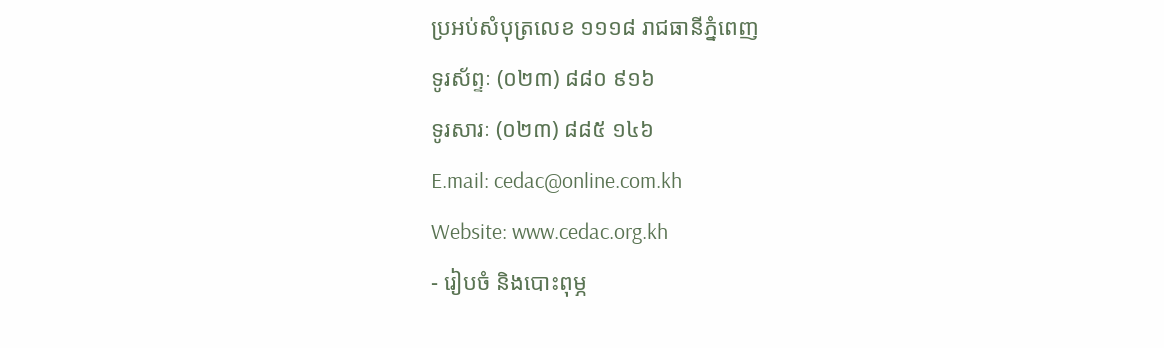ប្រអប់សំបុត្រលេខ ១១១៨ រាជធានីភ្នំពេញ
ទូរស័ព្ទៈ (០២៣) ៨៨០ ៩១៦
ទូរសារៈ (០២៣) ៨៨៥ ១៤៦
E.mail: cedac@online.com.kh
Website: www.cedac.org.kh
- រៀបចំ និងបោះពុម្ភ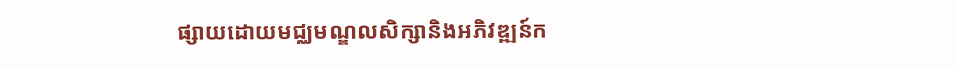ផ្សាយដោយមជ្ឈមណ្ឌលសិក្សានិងអភិវឌ្ឍន៍ក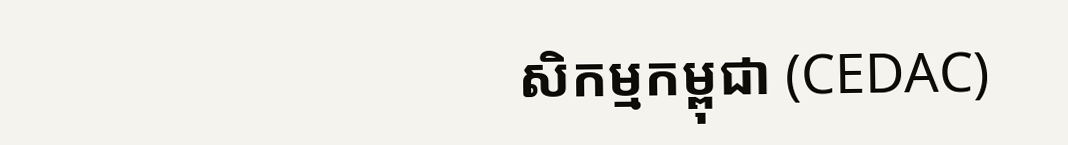សិកម្មកម្ពុជា (CEDAC)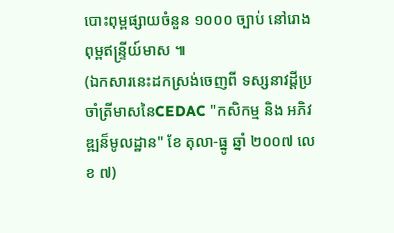បោះពុម្ពផ្សាយចំនួន ១០០០ ច្បាប់ នៅរោងពុម្ពឥន្ទ្រីយ៍មាស ៕
(ឯកសារនេះដកស្រង់ចេញពី ទស្សនាវដ្តីប្រចាំត្រីមាសនៃCEDAC "កសិកម្ម និង អភិវឌ្ឍន៏មូលដ្ឋាន" ខែ តុលា-ធ្នូ ឆ្នាំ ២០០៧ លេខ ៧)